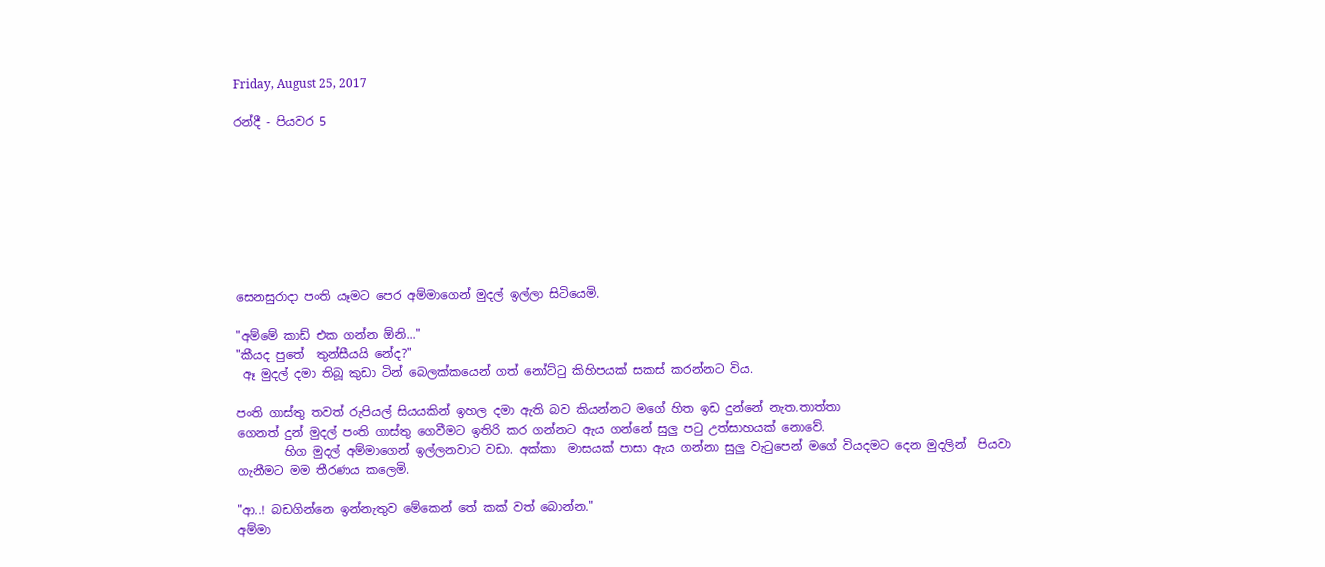Friday, August 25, 2017

රන්දී - පියවර 5








සෙනසුරාදා පංති යෑමට පෙර අම්මාගෙන් මුදල් ඉල්ලා සිටියෙමි.

"අම්මේ කාඩ් එක ගන්න ඕනි..."
"කීයද පුතේ  තුන්සීයයි නේද?"
 ඈ මුදල් දමා තිබූ කුඩා ටින් බෙලක්කයෙන් ගත් නෝට්ටු කිහිපයක් සකස් කරන්නට විය.

පංති ගාස්තු තවත් රුපියල් සියයකින් ඉහල දමා ඇති බව කියන්නට මගේ හිත ඉඩ දුන්නේ නැත.තාත්තා
ගෙනත් දුන් මුදල් පංති ගාස්තු ගෙවීමට ඉතිරි කර ගන්නට ඇය ගන්නේ සුලු පටු උත්සාහයක් නොවේ.
        හිග මුදල් අම්මාගෙන් ඉල්ලනවාට වඩා. අක්කා  මාසයක් පාසා ඇය ගන්නා සුලු වැටුපෙන් මගේ වියදමට දෙන මුදලින්  පියවා ගැනීමට මම තීරණය කලෙමි.

"ආ..! බඩගින්නෙ ඉන්නැතුව මේකෙන් තේ කක් වත් බොන්න."
අම්මා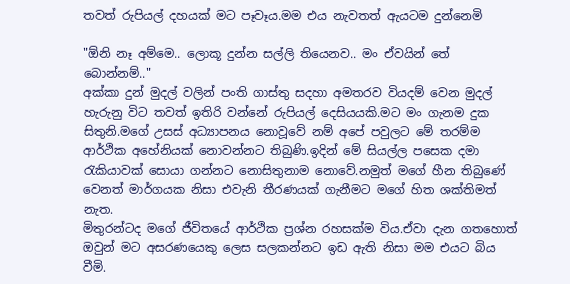තවත් රුපියල් දහයක් මට පෑවෑය.මම එය නැවතත් ඇයටම දුන්නෙමි

"ඕනි නෑ අම්මෙ.. ලොකූ දුන්න සල්ලි තියෙනව.. මං ඒවයින් තේ බොන්නම්.."
අක්කා දුන් මුදල් වලින් පංති ගාස්තු සදහා අමතරව වියදම් වෙන මුදල් හැරුනු විට තවත් ඉතිරි වන්නේ රුපියල් දෙසියයකි.මට මං ගැනම දුක සිතුනි.මගේ උසස් අධ්‍යාපනය නොවූවේ නම් අපේ පවුලට මේ තරම්ම ආර්ථික අහේනියක් නොවන්නට තිබුණි.ඉදින් මේ සියල්ල පසෙක දමා රැකියාවක් සොයා ගන්නට නොසිතුනාම නොවේ.නමුත් මගේ හීන තිබුණේ වෙනත් මාර්ගයක නිසා එවැනි තීරණයක් ගැනීමට මගේ හිත ශක්තිමත් නැත.
මිතුරන්ටද මගේ ජීවිතයේ ආර්ථික ප්‍රශ්න රහසක්ම විය.ඒවා දැන ගතහොත් ඔවුන් මට අසරණයෙකු ලෙස සලකන්නට ඉඩ ඇති නිසා මම එයට බිය වීමි.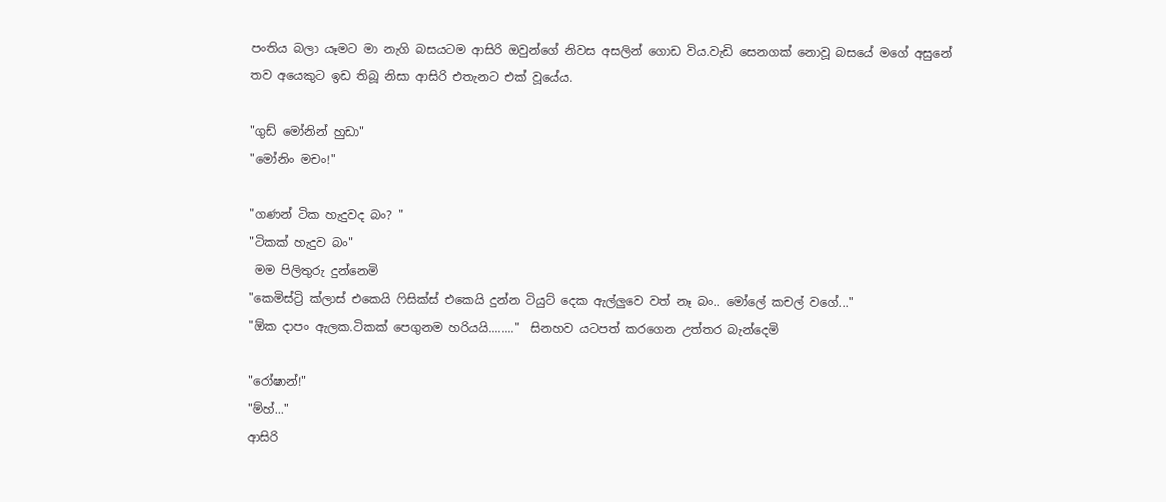පංතිය බලා යෑමට මා නැගි බසයටම ආසිරි ඔවුන්ගේ නිවස අසලින් ගොඩ විය.වැඩි සෙනගක් නොවූ බසයේ මගේ අසුනේ තව අයෙකුට ඉඩ තිබූ නිසා ආසිරි එතැනට එක් වූයේය.

"ගුඩ් මෝනින් හුඩා"
"මෝනිං මචං!"

"ගණන් ටික හැදුවද බං? "
"ටිකක් හැදුව බං"
 මම පිලිතුරු දුන්නෙමි
"කෙමිස්ට්‍රි ක්ලාස් එකෙයි ෆිසික්ස් එකෙයි දුන්න ටියුට් දෙක ඇල්ලුවෙ වත් නෑ බං.. මෝලේ කචල් වගේ..."
"ඕක දාපං ඇලක.ටිකක් පෙගුනම හරියයි........"  සිනහව යටපත් කරගෙන උත්තර බැන්දෙමි

"රෝෂාන්!"
"ම්හ්..."
ආසිරි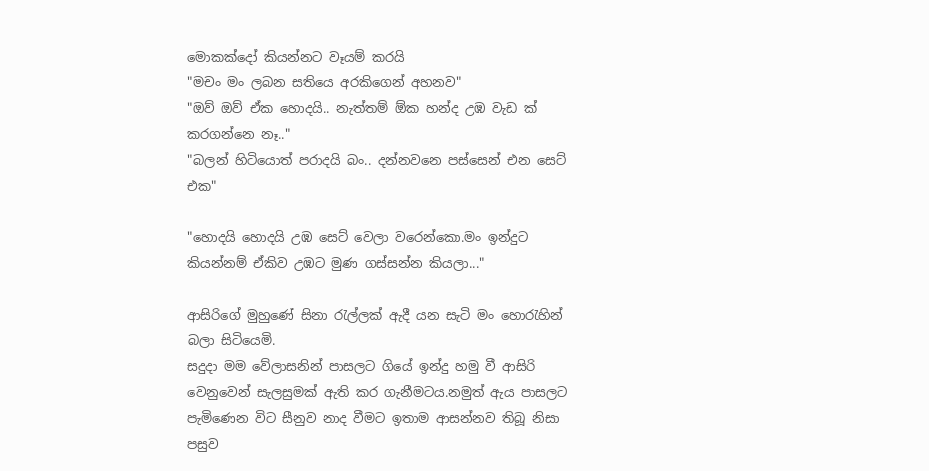මොකක්දෝ කියන්නට වෑයම් කරයි
"මචං මං ලබන සතියෙ අරකිගෙන් අහනව"
"ඔව් ඔව් ඒක හොදයි.. නැත්තම් ඕක හන්ද උඹ වැඩ ක් කරගන්නෙ නෑ.."
"බලන් හිටියොත් පරාදයි බං.. දන්නවනෙ පස්සෙන් එන සෙට් එක"

"හොදයි හොදයි උඹ සෙට් වෙලා වරෙන්කො.මං ඉන්දුට කියන්නම් ඒකිව උඹට මුණ ගස්සන්න කියලා..."

ආසිරිගේ මුහුණේ සිනා රැල්ලක් ඇදී යන සැටි මං හොරැහින් බලා සිටියෙමි.
සදුදා මම වේලාසනින් පාසලට ගියේ ඉන්දු හමු වී ආසිරි වෙනුවෙන් සැලසුමක් ඇති කර ගැනීමටය.නමුත් ඇය පාසලට පැමිණෙන විට සීනුව නාද වීමට ඉතාම ආසන්නව තිබූ නිසා පසුව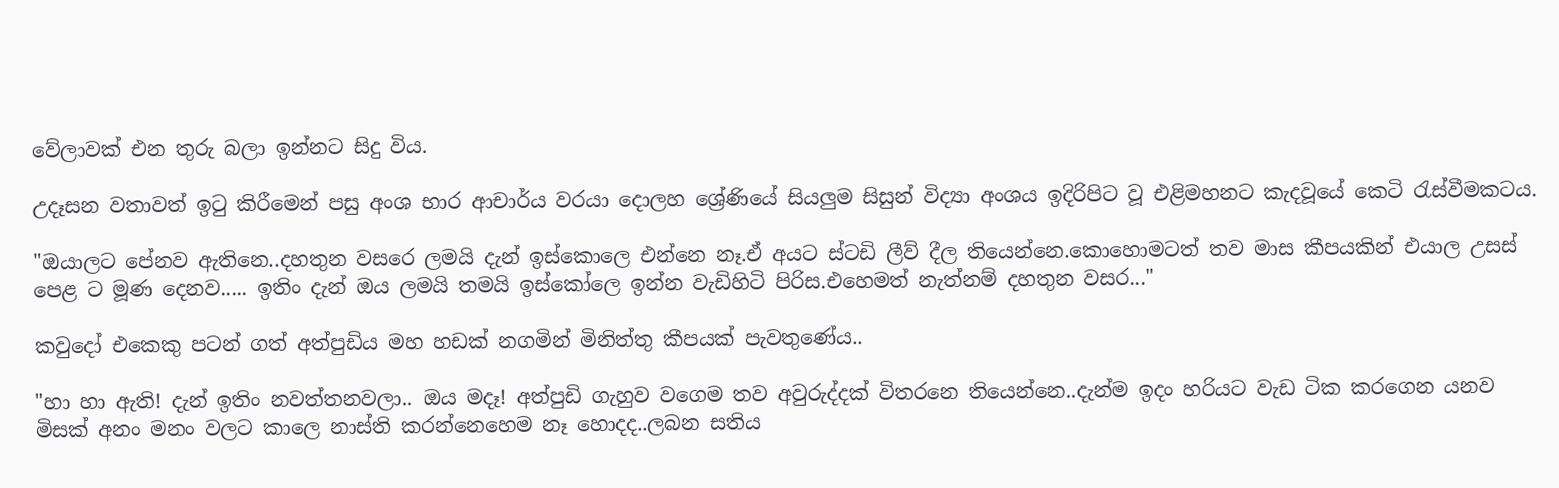වේලාවක් එන තුරු බලා ඉන්නට සිදු විය.

උදෑසන වතාවත් ඉටු කිරීමෙන් පසු අංශ භාර ආචාර්ය වරයා දොලහ ශ්‍රේණියේ සියලුම සිසුන් විද්‍යා අංශය ඉදිරිපිට වූ එළිමහනට කැදවූයේ කෙටි රැස්වීමකටය.

"ඔයාලට පේනව ඇතිනෙ..දහතුන වසරෙ ලමයි දැන් ඉස්කොලෙ එන්නෙ නෑ.ඒ අයට ස්ටඩි ලීව් දීල තියෙන්නෙ.කොහොමටත් තව මාස කීපයකින් එයාල උසස් පෙළ ට මූණ දෙනව..... ඉතිං දැන් ඔය ලමයි තමයි ඉස්කෝලෙ ඉන්න වැඩිහිටි පිරිස.එහෙමත් නැත්නම් දහතුන වසර..."

කවුදෝ එකෙකු පටන් ගත් අත්පුඩිය මහ හඩක් නගමින් මිනිත්තු කීපයක් පැවතුණේය..

"හා හා ඇති! දැන් ඉතිං නවත්තනවලා.. ඔය මදෑ! අත්පුඩි ගැහුව වගෙම තව අවුරුද්දක් විතරනෙ තියෙන්නෙ..දැන්ම ඉදං හරියට වැඩ ටික කරගෙන යනව මිසක් අනං මනං වලට කාලෙ නාස්ති කරන්නෙහෙම නෑ හොදද..ලබන සතිය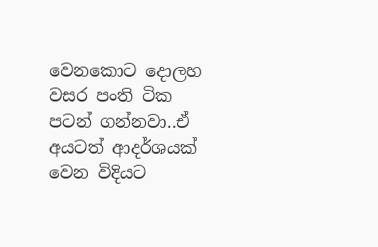වෙනකොට දොලහ වසර පංති ටික පටන් ගන්නවා..ඒ අයටත් ආදර්ශයක් වෙන විදියට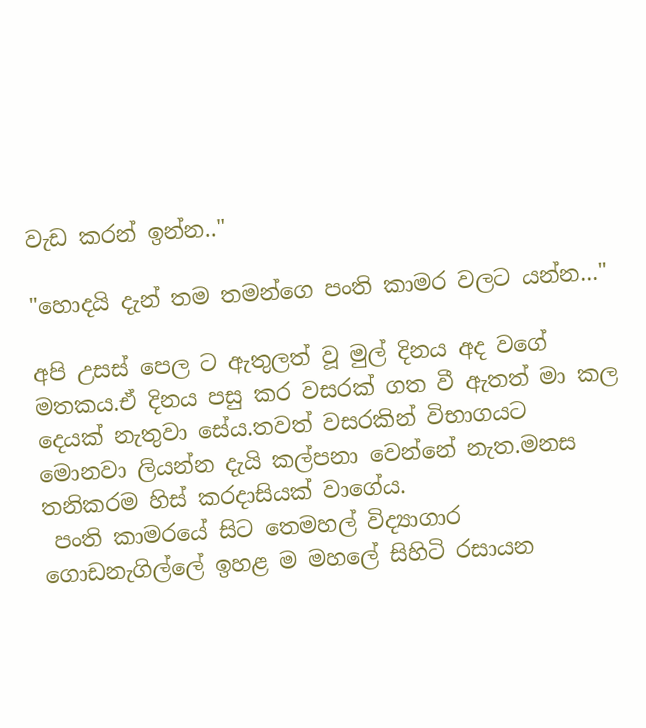වැඩ කරන් ඉන්න.."

"හොදයි දැන් තම තමන්ගෙ පංති කාමර වලට යන්න..."

අපි උසස් පෙල ට ඇතුලත් වූ මුල් දිනය අද වගේ මතකය.ඒ දිනය පසු කර වසරක් ගත වී ඇතත් මා කල දෙයක් නැතුවා සේය.තවත් වසරකින් විභාගයට මොනවා ලියන්න දැයි කල්පනා වෙන්නේ නැත.මනස තනිකරම හිස් කරදාසියක් වාගේය.
 පංති කාමරයේ සිට තෙමහල් විද්‍යාගාර ගොඩනැගිල්ලේ ඉහළ ම මහලේ සිහිටි රසායන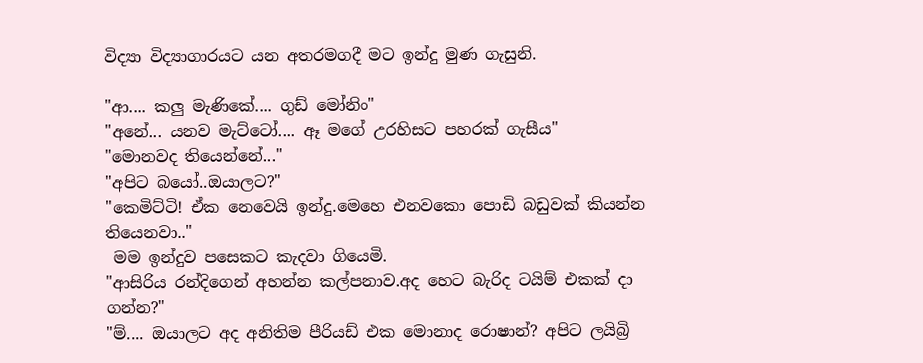විද්‍යා විද්‍යාගාරයට යන අතරමගදී මට ඉන්දු මුණ ගැසුනි.

"ආ.... කලු මැණිකේ.... ගුඩ් මෝනිං"
"අනේ... යනව මැට්ටෝ.... ඈ මගේ උරහිසට පහරක් ගැසීය"
"මොනවද තියෙන්නේ..."
"අපිට බයෝ..ඔයාලට?"
"කෙමිට්ටි! ඒක නෙවෙයි ඉන්දු.මෙහෙ එනවකො පොඩි බඩුවක් කියන්න තියෙනවා.."
 මම ඉන්දුව පසෙකට කැදවා ගියෙමි.
"ආසිරිය රන්දිගෙන් අහන්න කල්පනාව.අද හෙට බැරිද ටයිම් එකක් දා ගන්න?"
"ම්.... ඔයාලට අද අනිතිම පීරියඩ් එක මොනාද රොෂාන්? අපිට ලයිබ්‍රි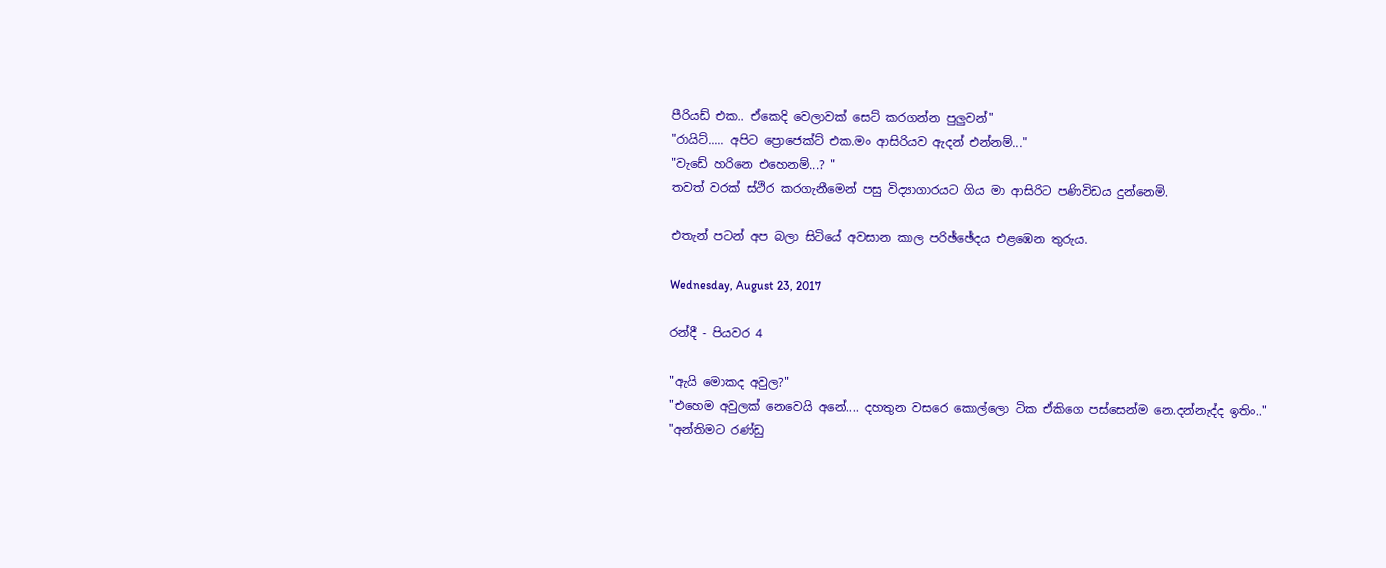පීරියඩ් එක.. ඒකෙදි වෙලාවක් සෙට් කරගන්න පුලුවන්"
"රායිට්..... අපිට ප්‍රොජෙක්ට් එක.මං ආසිරියව ඇදන් එන්නම්..."
"වැඩේ හරිනෙ එහෙනම්...? "
තවත් වරක් ස්ථිර කරගැනීමෙන් පසු විද්‍යාගාරයට ගිය මා ආසිරිට පණිවිඩය දුන්නෙමි.

එතැන් පටන් අප බලා සිටියේ අවසාන කාල පරිඡ්ඡේදය එළඹෙන තුරුය.

Wednesday, August 23, 2017

රන්දී - පියවර 4

"ඇයි මොකද අවුල?"
"එහෙම අවුලක් නෙවෙයි අනේ.... දහතුන වසරෙ කොල්ලො ටික ඒකිගෙ පස්සෙන්ම නෙ.දන්නැද්ද ඉතිං.."
"අන්තිමට රණ්ඩු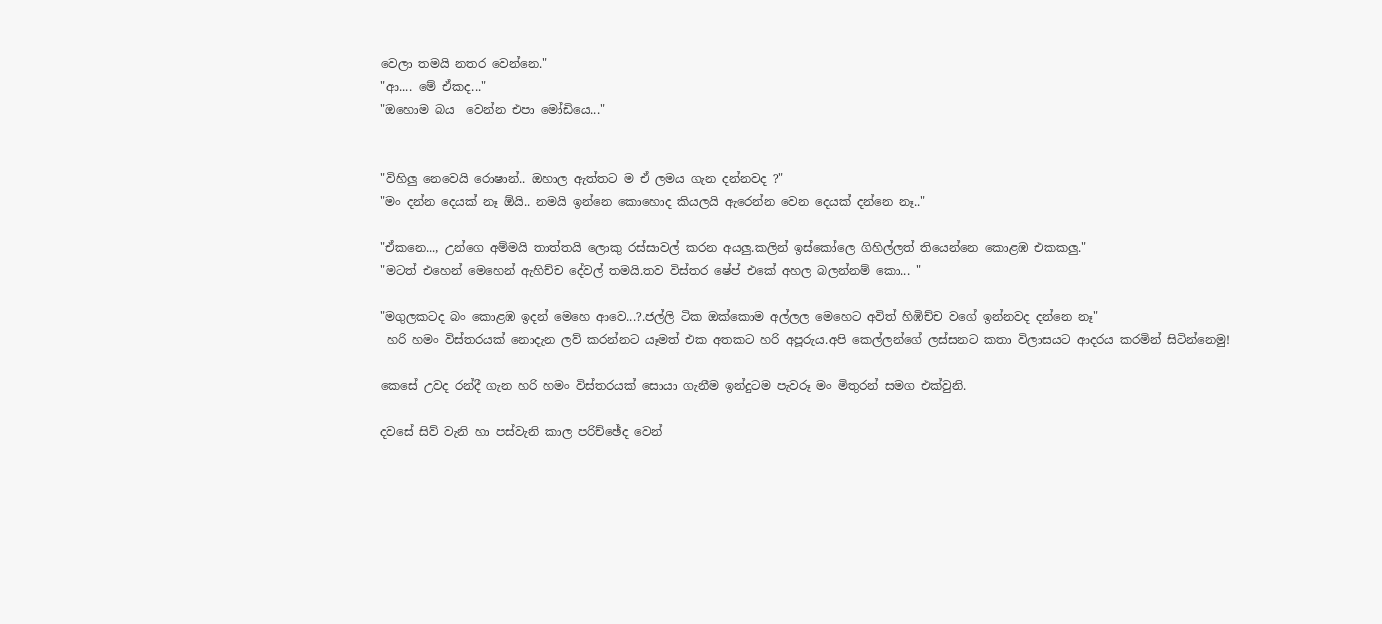වෙලා තමයි නතර වෙන්නෙ."
"ආ.... මේ ඒකද..."
"ඔහොම බය  වෙන්න එපා මෝඩියෙ..."


"විහිලු නෙවෙයි රොෂාන්.. ඔහාල ඇත්තට ම ඒ ලමය ගැන දන්නවද ?"
"මං දන්න දෙයක් නෑ ඕයි.. නමයි ඉන්නෙ කොහොද කියලයි ඇරෙන්න වෙන දෙයක් දන්නෙ නෑ.."

"ඒකනෙ..., උන්ගෙ අම්මයි තාත්තයි ලොකු රස්සාවල් කරන අයලු.කලින් ඉස්කෝලෙ ගිහිල්ලත් තියෙන්නෙ කොළඹ එකකලු."
"මටත් එහෙන් මෙහෙන් ඇහිච්ච දේවල් තමයි.තව විස්තර ෂේප් එකේ අහල බලන්නම් කො... "

"මගුලකටද බං කොළඹ ඉදන් මෙහෙ ආවෙ...?.ජල්ලි ටික ඔක්කොම අල්ලල මෙහෙට අවිත් හිඹිච්ච වගේ ඉන්නවද දන්නෙ නෑ"
 හරි හමං විස්තරයක් නොදැන ලව් කරන්නට යෑමත් එක අතකට හරි අපූරුය.අපි කෙල්ලන්ගේ ලස්සනට කතා විලාසයට ආදරය කරමින් සිටින්නෙමු!

කෙසේ උවද රන්දී ගැන හරි හමං විස්තරයක් සොයා ගැනීම ඉන්දුටම පැවරූ මං මිතුරන් සමග එක්වුනි.

දවසේ සිව් වැනි හා පස්වැනි කාල පරිච්ඡේද වෙන්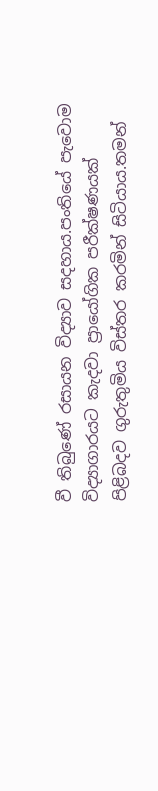වී තිබුණේ රසායන විද්‍යාව සදහාය.පංතියේ පැවොම විද්‍යාගාරයට කැදවා ප්‍රායෝගික පරීක්ෂණයක් පිළිබදව ගුරුතුමිය විස්තර කරමින් සිටියාය.තමන්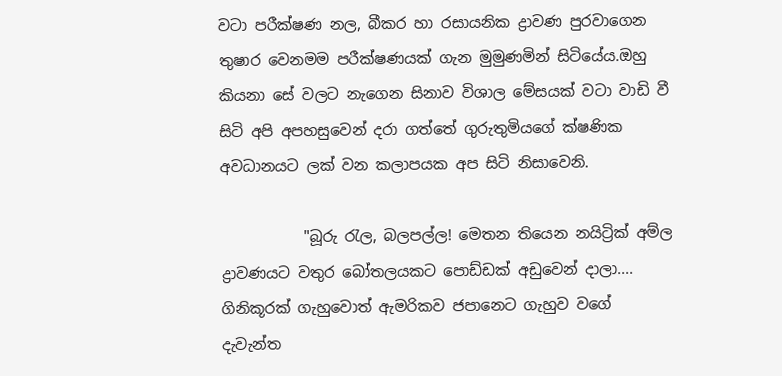වටා පරීක්ෂණ නල, බීකර හා රසායනික ද්‍රාවණ පුරවාගෙන තුෂාර වෙනමම පරීක්ෂණයක් ගැන මුමුණමින් සිටියේය.ඔහු කියනා සේ වලට නැගෙන සිනාව විශාල මේසයක් වටා වාඩි වී සිටි අපි අපහසුවෙන් දරා ගත්තේ ගුරුතුමියගේ ක්ෂණික අවධානයට ලක් වන කලාපයක අප සිටි නිසාවෙනි.

           "බූරු රැල, බලපල්ල! මෙතන තියෙන නයිට්‍රික් අම්ල ද්‍රාවණයට වතුර බෝතලයකට පොඩ්ඩක් අඩුවෙන් දාලා.... ගිනිකූරක් ගැහුවොත් ඇමරිකව ජපානෙට ගැහුව වගේ දැවැන්ත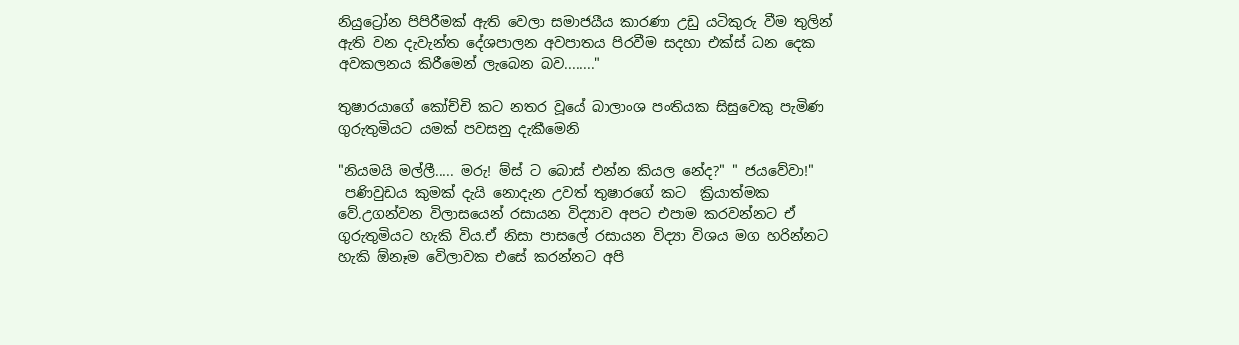නියුට්‍රෝන පිපිරීමක් ඇති වෙලා සමාජයීය කාරණා උඩු යටිකුරු වීම තුලින් ඇති වන දැවැන්ත දේශපාලන අවපාතය පිරවීම සදහා එක්ස් ධන දෙක අවකලනය කිරීමෙන් ලැබෙන බව........"

තුෂාරයාගේ කෝච්චි කට නතර වූයේ බාලාංශ පංතියක සිසුවෙකු පැමිණ ගුරුතුමියට යමක් පවසනු දැකීමෙනි

"නියමයි මල්ලී..... මරු! ම්ස් ට බොස් එන්න කියල නේද?" " ජයවේවා!"
 පණිවුඩය කුමක් දැයි නොදැන උවත් තුෂාරගේ කට  ක්‍රියාත්මක වේ.උගන්වන විලාසයෙන් රසායන විද්‍යාව අපට එපාම කරවන්නට ඒ ගුරුතුමියට හැකි විය.ඒ නිසා පාසලේ රසායන විද්‍යා විශය මග හරින්නට හැකි ඕනෑම වෙිලාවක එසේ කරන්නට අපි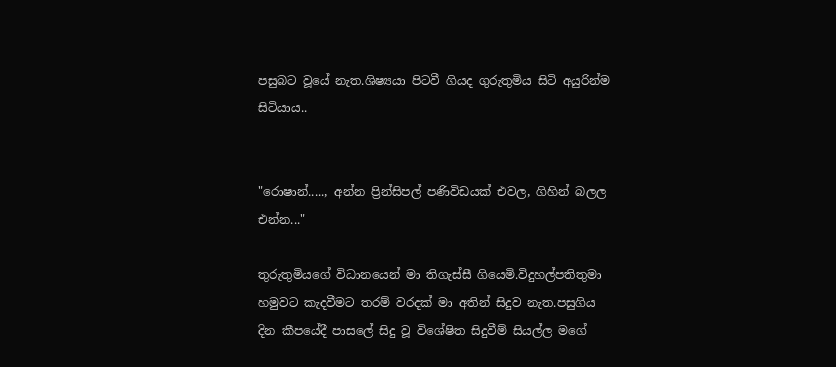පසුබට වූයේ නැත.ශිෂ්‍යයා පිටවී ගියද ගුරුතුමිය සිටි අයුරින්ම සිටියාය..


"රොෂාන්....., අන්න ප්‍රින්සිපල් පණිවිඩයක් එවල, ගිහින් බලල එන්න..."

තුරුතුමියගේ විධානයෙන් මා තිගැස්සී ගියෙමි.විදුහල්පතිතුමා හමුවට කැදවීමට තරම් වරදක් මා අතින් සිදුව නැත.පසුගිය දින කීපයේදී පාසලේ සිදු වූ විශේෂිත සිදුවීම් සියල්ල මගේ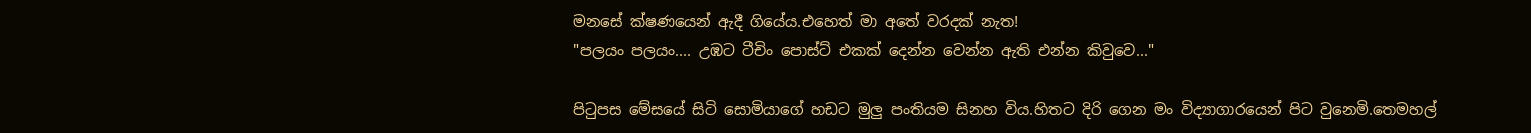මනසේ ක්ෂණයෙන් ඇදී ගියේය.එහෙත් මා අතේ වරදක් නැත!
"පලයං පලයං.... උඹට ටීචිං පොස්ට් එකක් දෙන්න වෙන්න ඇති එන්න කිවුවෙ..."

පිටුපස මේසයේ සිටි සොමියාගේ හඩට මුලු පංතියම සිනහ විය.හිතට දිරි ගෙන මං විද්‍යාගාරයෙන් පිට වුනෙමි.තෙමහල්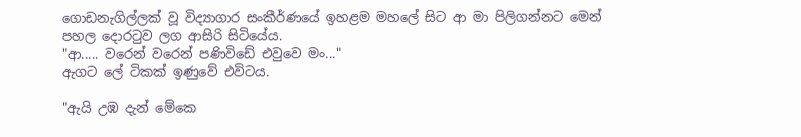ගොඩනැගිල්ලක් වූ විද්‍යාගාර සංකීර්ණයේ ඉහළම මහලේ සිට ආ මා පිලිගන්නට මෙන් පහල දොරටුව ලග ආසිරි සිටියේය.
"ආ..... වරෙන් වරෙන් පණිවිඩේ එවුවෙ මං..."
ඇගට ලේ ටිකක් ඉණුවේ එවිටය.

"ඇයි උඹ දැන් මේකෙ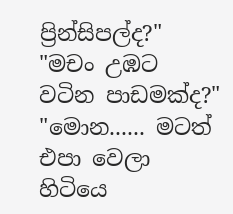ප්‍රින්සිපල්ද?"
"මචං උඹට වටින පාඩමක්ද?"
"මොන...... මටත් එපා වෙලා හිටියෙ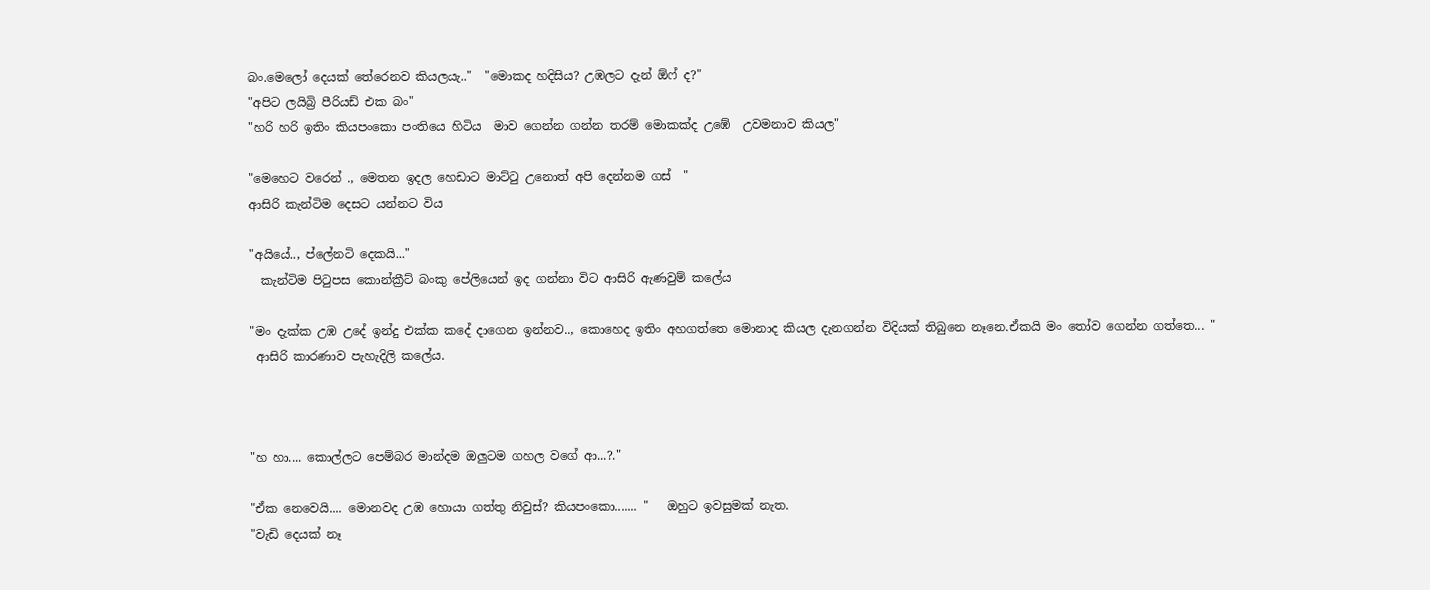බං.මෙලෝ දෙයක් තේරෙනව කියලයැ.."  "මොකද හදිසිය? උඹලට දැන් ඕෆ් ද?"
"අපිට ලයිබ්‍රි පීරියඩ් එක බං"
"හරි හරි ඉතිං කියපංකො පංතියෙ හිටිය  මාව ගෙන්න ගන්න තරම් මොකක්ද උඹේ  උවමනාව කියල"

"මෙහෙට වරෙන් ., මෙතන ඉදල හෙඩාට මාට්ටු උනොත් අපි දෙන්නම ගස්  "
ආසිරි කැන්ටිම දෙසට යන්නට විය

"අයියේ.., ප්ලේනටි දෙකයි..."
  කැන්ටිම පිටුපස කොන්ක්‍රීට් බංකු පේලියෙන් ඉද ගන්නා විට ආසිරි ඇණවුම් කලේය

"මං දැක්ක උඹ උදේ ඉන්දු එක්ක කදේ දාගෙන ඉන්නව.., කොහෙද ඉතිං අහගත්තෙ මොනාද කියල දැනගන්න විදියක් තිබුනෙ නෑනෙ.ඒකයි මං තෝව ගෙන්න ගත්තෙ... "
 ආසිරි කාරණාව පැහැදිලි කලේය.



"හ හා.... කොල්ලට පෙම්බර මාන්දම ඔලුටම ගහල වගේ ආ...?."

"ඒක නෙවෙයි.... මොනවද උඹ හොයා ගත්තු නිවුස්? කියපංකො....... "   ඔහුට ඉවසුමක් නැත.
"වැඩි දෙයක් නෑ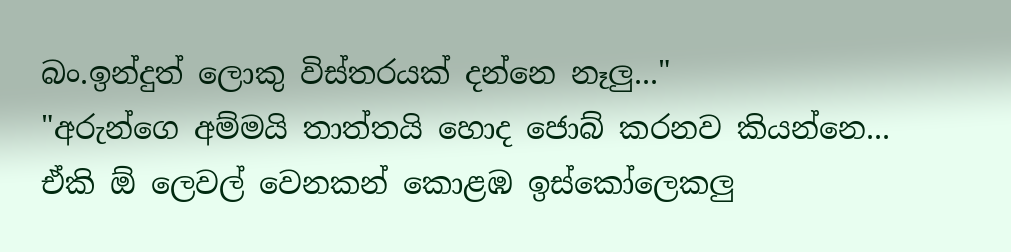බං.ඉන්දුත් ලොකු විස්තරයක් දන්නෙ නෑලු..."
"අරුන්ගෙ අම්මයි තාත්තයි හොද ජොබ් කරනව කියන්නෙ... ඒකි ඕ ලෙවල් වෙනකන් කොළඹ ඉස්කෝලෙකලු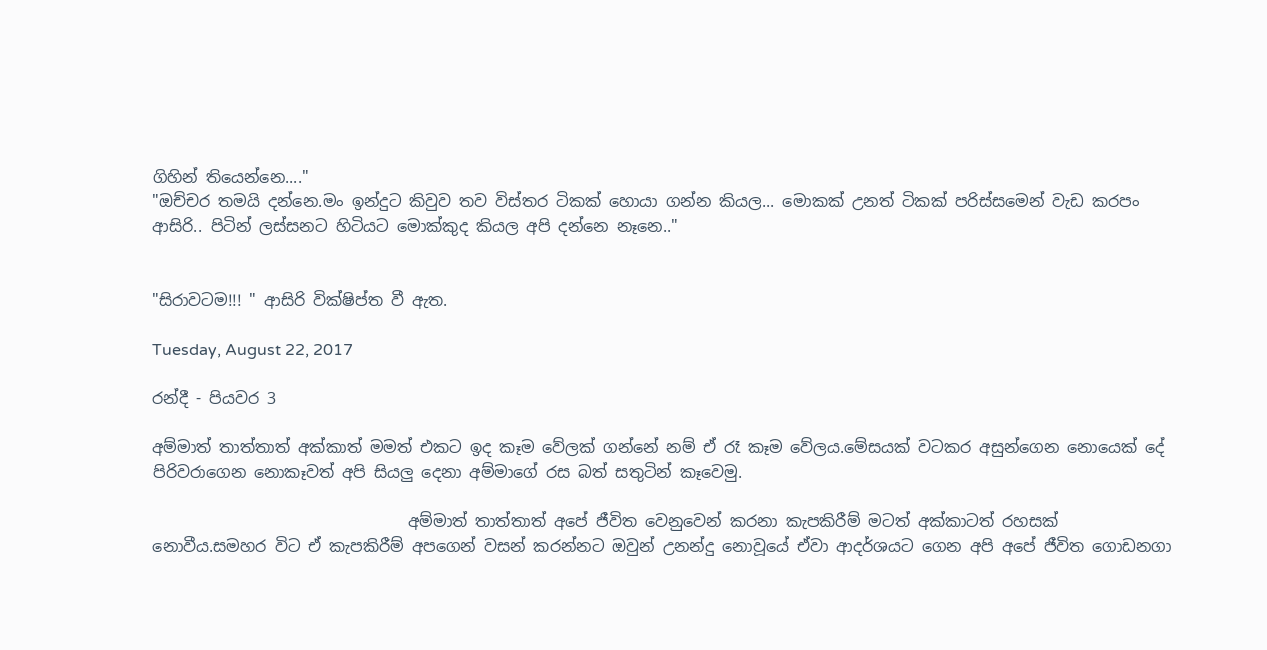ගිහින් තියෙන්නෙ...."
"ඔච්චර තමයි දන්නෙ.මං ඉන්දුට කිවුව තව විස්තර ටිකක් හොයා ගන්න කියල... මොකක් උනත් ටිකක් පරිස්සමෙන් වැඩ කරපං ආසිරි.. පිටින් ලස්සනට හිටියට මොක්කුද කියල අපි දන්නෙ නෑනෙ.."


"සිරාවටම!!! " ආසිරි වික්ෂිප්ත වී ඇත.

Tuesday, August 22, 2017

රන්දී - පියවර 3

අම්මාත් තාත්තාත් අක්කාත් මමත් එකට ඉද කෑම වේලක් ගන්නේ නම් ඒ රෑ කෑම වේලය.මේසයක් වටකර අසුන්ගෙන නොයෙක් දේ පිරිවරාගෙන නොකෑවත් අපි සියලු දෙනා අම්මාගේ රස බත් සතුටින් කෑවෙමු.

                                අම්මාත් තාත්තාත් අපේ ජීවිත වෙනුවෙන් කරනා කැපකිරීම් මටත් අක්කාටත් රහසක් නොවීය.සමහර විට ඒ කැපකිරීම් අපගෙන් වසන් කරන්නට ඔවුන් උනන්දු නොවූයේ ඒවා ආදර්ශයට ගෙන අපි අපේ ජීවිත ගොඩනගා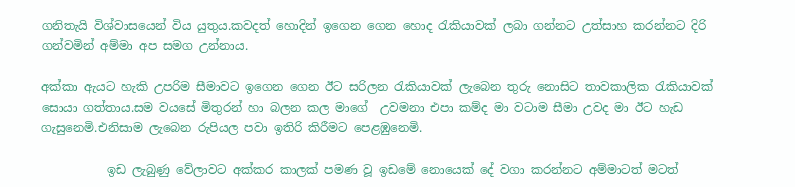ගනිතැයි විශ්වාසයෙන් විය යුතුය.කවදත් හොදින් ඉගෙන ගෙන හොද රැකියාවක් ලබා ගන්නට උත්සාහ කරන්නට දිරි ගන්වමින් අම්මා අප සමග උන්නාය.

අක්කා ඇයට හැකි උපරිම සීමාවට ඉගෙන ගෙන ඊට සරිලන රැකියාවක් ලැබෙන තුරු නොසිට තාවකාලික රැකියාවක් සොයා ගත්තාය.සම වයසේ මිතුරන් හා බලන කල මාගේ  උවමනා එපා කම්ද මා වටාම සීමා උවද මා ඊට හැඩ ගැසුනෙමි.එනිසාම ලැබෙන රුපියල පවා ඉතිරි කිරීමට පෙළඹුනෙමි.

           ඉඩ ලැබුණු වේලාවට අක්කර කාලක් පමණ වූ ඉඩමේ නොයෙක් දේ වගා කරන්නට අම්මාටත් මටත්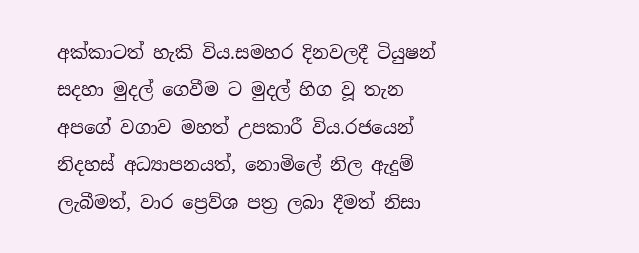අක්කාටත් හැකි විය.සමහර දිනවලදී ටියුෂන් සදහා මුදල් ගෙවීම ට මුදල් හිග වූ තැන අපගේ වගාව මහත් උපකාරී විය.රජයෙන් නිදහස් අධ්‍යාපනයත්, නොමිලේ නිල ඇදුම් ලැබීමත්, වාර ප්‍රෙව්ශ පත්‍ර ලබා දීමත් නිසා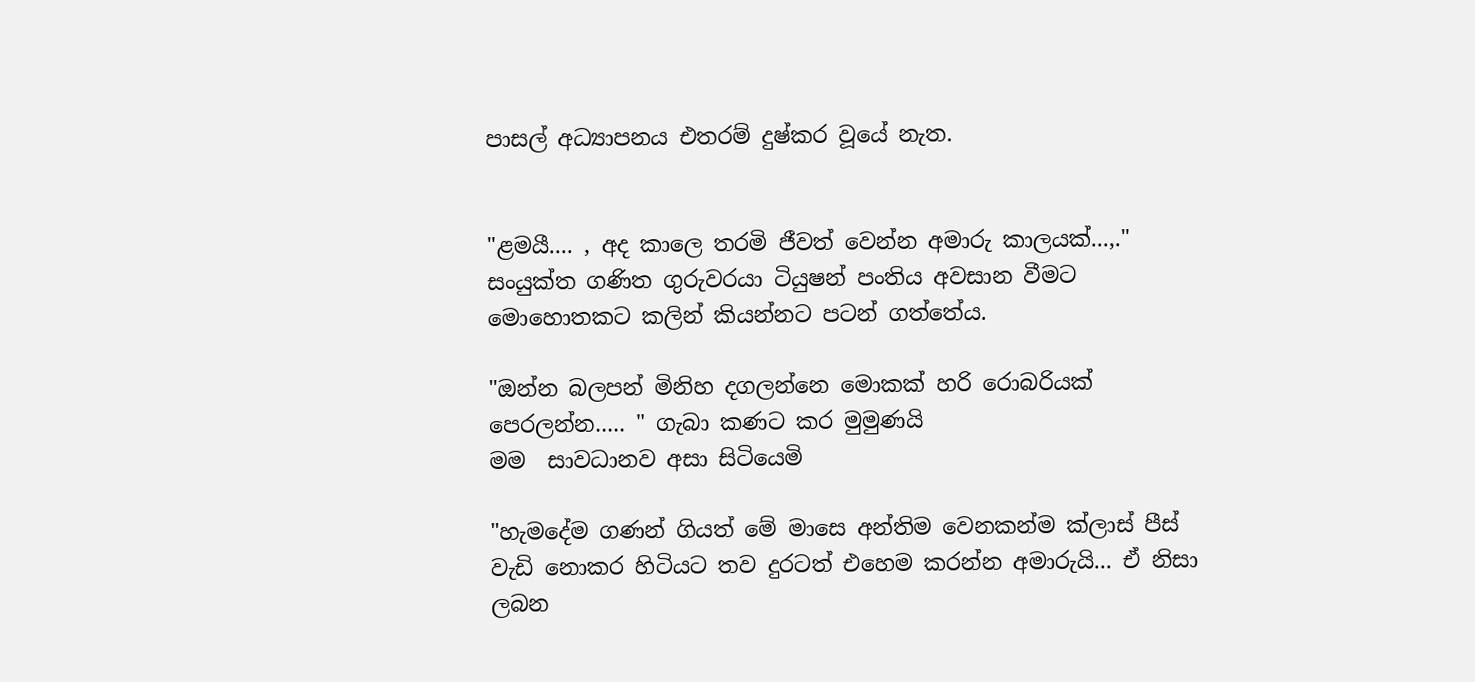පාසල් අධ්‍යාපනය එතරම් දුෂ්කර වූයේ නැත.


"ළමයී.... , අද කාලෙ තරමි ජීවත් වෙන්න අමාරු කාලයක්...,."
සංයුක්ත ගණිත ගුරුවරයා ටියුෂන් පංතිය අවසාන වීමට මොහොතකට කලින් කියන්නට පටන් ගත්තේය.

"ඔන්න බලපන් මිනිහ දගලන්නෙ මොකක් හරි රොබරියක් පෙරලන්න..... " ගැබා කණට කර මුමුණයි
මම  සාවධානව අසා සිටියෙමි

"හැමදේම ගණන් ගියත් මේ මාසෙ අන්තිම වෙනකන්ම ක්ලාස් පීස් වැඩි නොකර හිටියට තව දුරටත් එහෙම කරන්න අමාරුයි... ඒ නිසා ලබන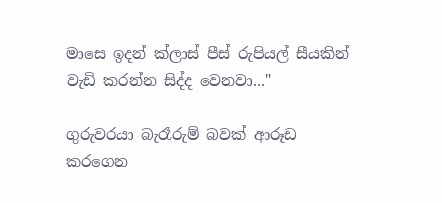මාසෙ ඉදන් ක්ලාස් පීස් රුපියල් සීයකින් වැඩි කරන්න සිද්ද වෙනවා..."

ගුරුවරයා බැරෑරුම් බවක් ආරූඩ කරගෙන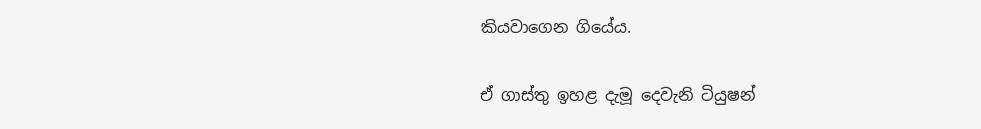කියවාගෙන ගියේය.

ඒ ගාස්තු ඉහළ දැමූ දෙවැනි ටියුෂන්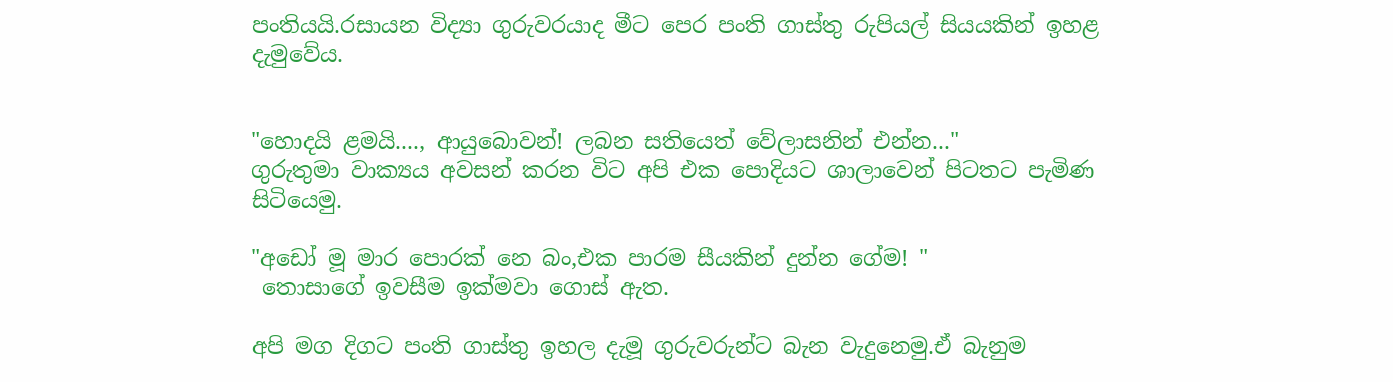පංතියයි.රසායන විද්‍යා ගුරුවරයාද මීට පෙර පංති ගාස්තු රුපියල් සියයකින් ඉහළ දැමුවේය.


"හොදයි ළමයි...., ආයුබොවන්! ලබන සතියෙත් වේලාසනින් එන්න..."
ගුරුතුමා වාක්‍යය අවසන් කරන විට අපි එක පොදියට ශාලාවෙන් පිටතට පැමිණ සිටියෙමු.

"අඩෝ මූ මාර පොරක් නෙ බං,එක පාරම සීයකින් දුන්න ගේම! "
 තොසාගේ ඉවසීම ඉක්මවා ගොස් ඇත.

අපි මග දිගට පංති ගාස්තු ඉහල දැමූ ගුරුවරුන්ට බැන වැදුනෙමු.ඒ බැනුම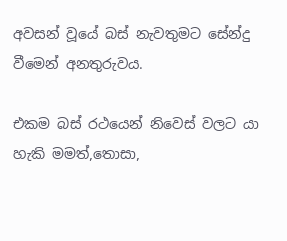අවසන් වූයේ බස් නැවතුමට සේන්දු වීමෙන් අනතුරුවය.

එකම බස් රථයෙන් නිවෙස් වලට යා හැකි මමත්,තොසා,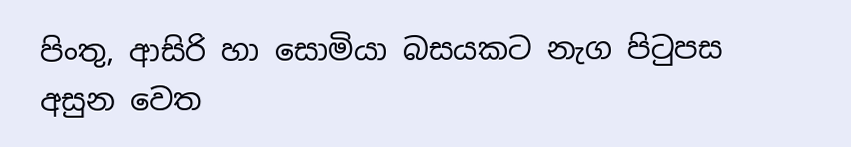පිංතු, ආසිරි හා සොමියා බසයකට නැග පිටුපස අසුන වෙත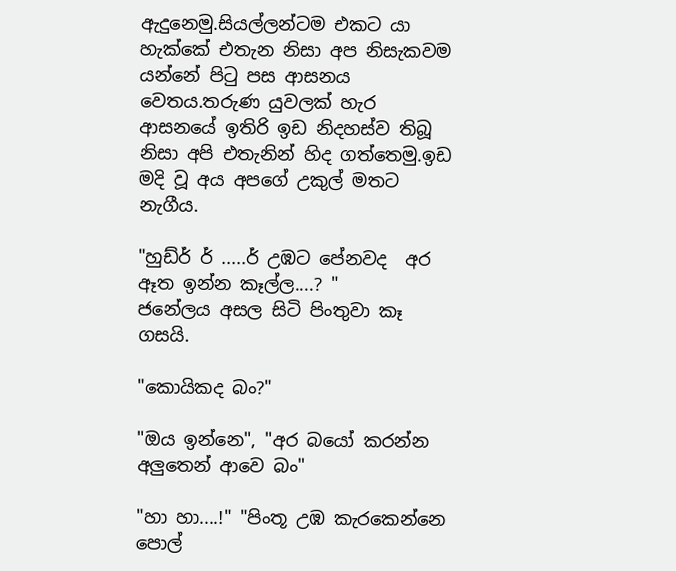ඇදුනෙමු.සියල්ලන්ටම එකට යා හැක්කේ එතැන නිසා අප නිසැකවම යන්නේ පිටු පස ආසනය වෙතය.තරුණ යුවලක් හැර ආසනයේ ඉතිරි ඉඩ නිදහස්ව තිබූ නිසා අපි එතැනින් හිද ගත්තෙමු.ඉඩ මදි වූ අය අපගේ උකුල් මතට නැගීය.

"හුඩ්ර් ර් .....ර් උඹට පේනවද  අර ඈත ඉන්න කෑල්ල....? "
ජනේලය අසල සිටි පිංතුවා කෑ ගසයි.

"කොයිකද බං?"

"ඔය ඉන්නෙ", "අර බයෝ කරන්න අලුතෙන් ආවෙ බං"

"හා හා....!" "පිංතූ උඹ කැරකෙන්නෙ පොල්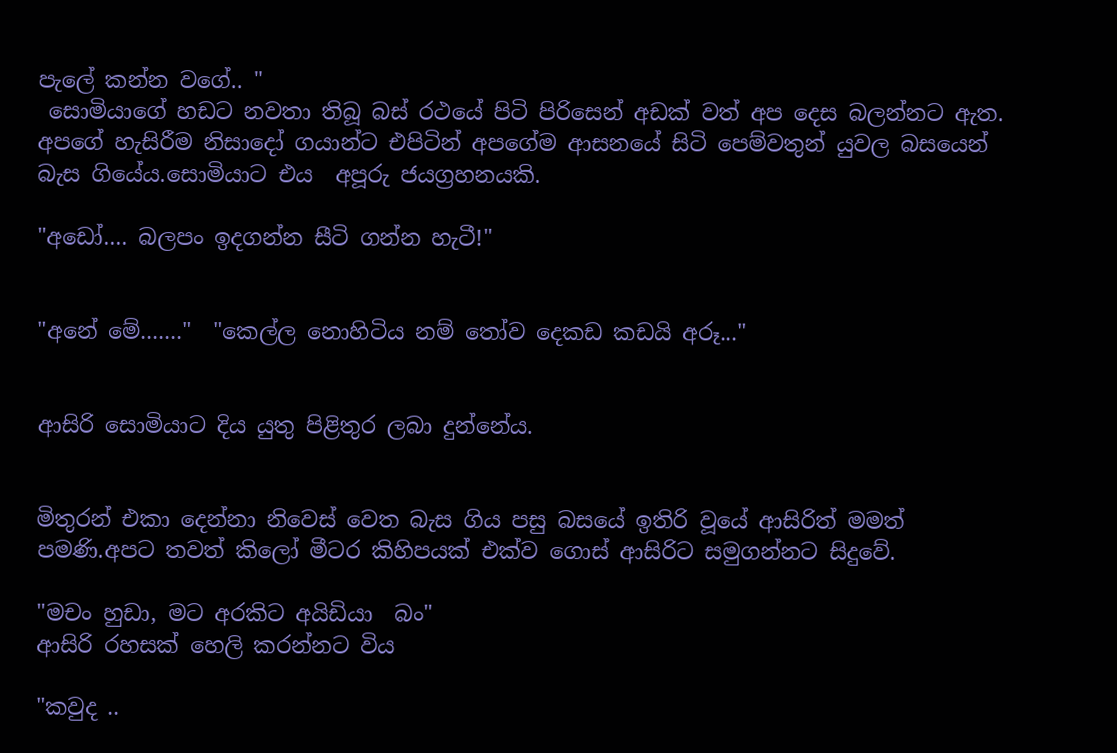පැලේ කන්න වගේ.. "
 සොමියාගේ හඩට නවතා තිබූ බස් රථයේ පිටි පිරිසෙන් අඩක් වත් අප දෙස බලන්නට ඇත.
අපගේ හැසිරීම නිසාදෝ ගයාන්ට එපිටින් අපගේම ආසනයේ සිටි පෙම්වතුන් යුවල බසයෙන් බැස ගියේය.සොමියාට එය  අපූරු ජයග්‍රහනයකි.

"අඩෝ.... බලපං ඉදගන්න සීටි ගන්න හැටී!"


"අනේ මේ......."  "කෙල්ල නොහිටිය නම් තෝව දෙකඩ කඩයි අරූ..."


ආසිරි සොමියාට දිය යුතු පිළිතුර ලබා දුන්නේය.


මිතුරන් එකා දෙන්නා නිවෙස් වෙත බැස ගිය පසු බසයේ ඉතිරි වූයේ ආසිරිත් මමත් පමණි.අපට තවත් කිලෝ මීටර කිහිපයක් එක්ව ගොස් ආසිරිට සමුගන්නට සිදුවේ.

"මචං හුඩා, මට අරකිට අයිඩියා  බං"
ආසිරි රහසක් හෙලි කරන්නට විය

"කවුද ..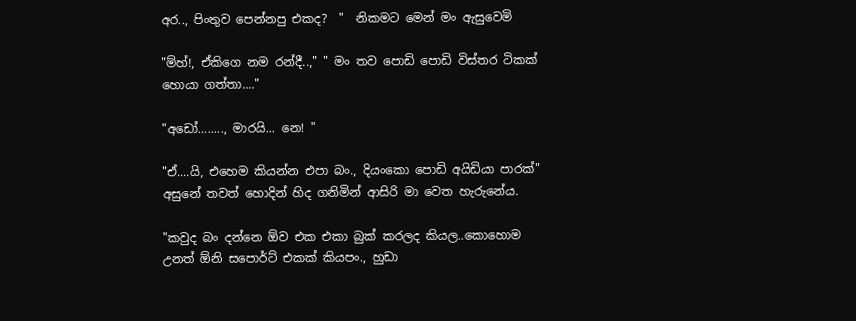අර.., පිංතුව පෙන්නපු එකද?  "  නිකමට මෙන් මං ඇසුවෙමි

"ම්හ්!, ඒකිගෙ නම රන්දී..," " මං තව පොඩි පොඩි විස්තර ටිකක් හොයා ගත්තා...."

"අඩෝ........, මාරයි... නෙ! "

"ඒ....යි, එහෙම කියන්න එපා බං., දියංකො පොඩි අයිඩියා පාරක්"   අසුනේ තවත් හොදින් හිද ගනිමින් ආසිරි මා වෙත හැරුනේය.

"කවුද බං දන්නෙ ඕව එක එකා බුක් කරලද කියල..කොහොම උනත් ඕනි සපොර්ට් එකක් කියපං., හුඩා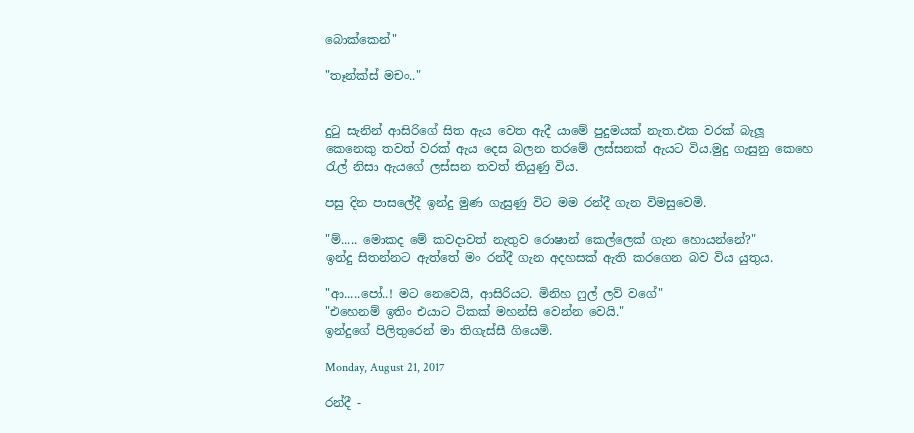බොක්කෙන්"

"තෑන්ක්ස් මචං.."


දුටු සැනින් ආසිරිගේ සිත ඇය වෙත ඇදී යාමේ පුදුමයක් නැත.එක වරක් බැලූ කෙනෙකු තවත් වරක් ඇය දෙස බලන තරමේ ලස්සනක් ඇයට විය.මුදු ගැසුනු කෙහෙ රැල් නිසා ඇයගේ ලස්සන තවත් තියුණු විය.

පසු දින පාසලේදී ඉන්දු මුණ ගැසුණු විට මම රන්දී ගැන විමසුවෙමි.

"ම්..... මොකද මේ කවදාවත් නැතුව රොෂාන් කෙල්ලෙක් ගැන හොයන්නේ?"
ඉන්දු සිතන්නට ඇත්තේ මං රන්දී ගැන අදහසක් ඇති කරගෙන බව විය යුතුය.

"ආ.....පෝ..! මට නෙවෙයි, ආසිරියට. මිනිහ ෆුල් ලව් වගේ"
"එහෙනම් ඉතිං එයාට ටිකක් මහන්සි වෙන්න වෙයි."
ඉන්දුගේ පිලිතුරෙන් මා තිගැස්සී ගියෙමි.

Monday, August 21, 2017

රන්දී -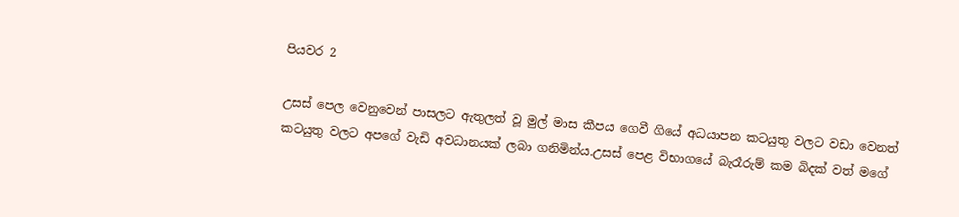පියවර 2

උසස් පෙල වෙනුවෙන් පාසලට ඇතුලත් වූ මුල් මාස කීපය ගෙවී ගියේ අධයාපන කටයුතු වලට වඩා වෙනත් කටයුතු වලට අපගේ වැඩි අවධානයක් ලබා ගනිමින්ය.උසස් පෙළ විභාගයේ බැරෑරුම් කම බිදක් වත් මගේ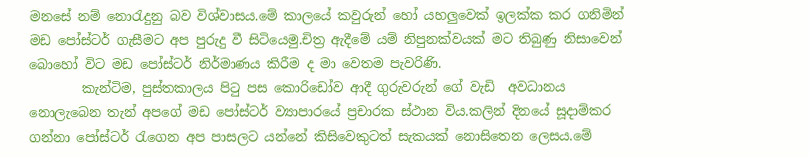මනසේ නම් නොරැදුනු බව විශ්වාසය.මේ කාලයේ කවුරුන් හෝ යහලුවෙක් ඉලක්ක කර ගනිමින් මඩ පෝස්ටර් ගැසීමට අප පුරුදු වී සිටියෙමු.චිත්‍ර ඇදීමේ යම් නිපුනක්වයක් මට තිබුණු නිසාවෙන් බොහෝ විට මඩ පෝස්ටර් නිර්මාණය කිරීම ද මා වෙතම පැවරිණි.
        කැන්ටිම, පුස්තකාලය පිටු පස කොරිඩෝව ආදී ගුරුවරුන් ගේ වැඩි  අවධානය නොලැබෙන තැන් අපගේ මඩ පෝස්ටර් ව්‍යාපාරයේ ප්‍රචාරක ස්ථාන විය.කලින් දිනයේ සූදාම්කර ගන්නා පෝස්ටර් රැගෙන අප පාසලට යන්නේ කිසිවෙකුටත් සැකයක් නොසිතෙන ලෙසය.මේ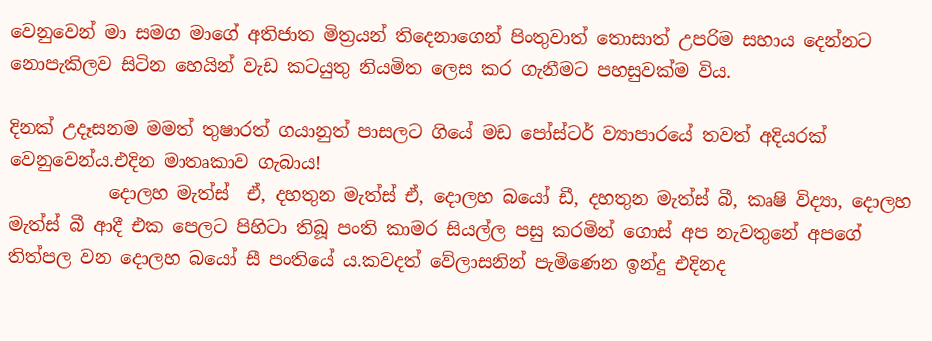වෙනුවෙන් මා සමග මාගේ අතිජාත මිත්‍රයන් තිදෙනාගෙන් පිංතුවාත් තොසාත් උපරිම සහාය දෙන්නට නොපැකිලව සිටින හෙයින් වැඩ කටයුතු නියමිත ලෙස කර ගැනීමට පහසුවක්ම විය.

දිනක් උදෑසනම මමත් තුෂාරත් ගයානුත් පාසලට ගියේ මඩ පෝස්ටර් ව්‍යාපාරයේ තවත් අදියරක් වෙනුවෙන්ය.එදින මාතෘකාව ගැබාය!
           දොලහ මැත්ස්  ඒ, දහතුන මැත්ස් ඒ, දොලහ බයෝ ඩී, දහතුන මැත්ස් බී, කෘෂි විද්‍යා, දොලහ මැත්ස් බී ආදී එක පෙලට පිහිටා තිබූ පංති කාමර සියල්ල පසු කරමින් ගොස් අප නැවතුනේ අපගේ තිත්පල වන දොලහ බයෝ සී පංතියේ ය.කවදත් වේලාසනින් පැමිණෙන ඉන්දු එදිනද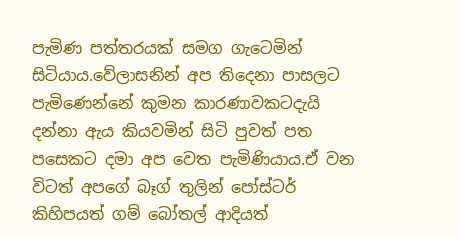පැමිණ පත්තරයක් සමග ගැටෙමින් සිටියාය.වේලාසනින් අප තිදෙනා පාසලට පැමිණෙන්නේ කුමන කාරණාවකටදැයි දන්නා ඇය කියවමින් සිටි පුවත් පත පසෙකට දමා අප වෙත පැමිණියාය.ඒ වන විටත් අපගේ බෑග් තුලින් පෝස්ටර් කිහිපයත් ගම් බෝතල් ආදියත්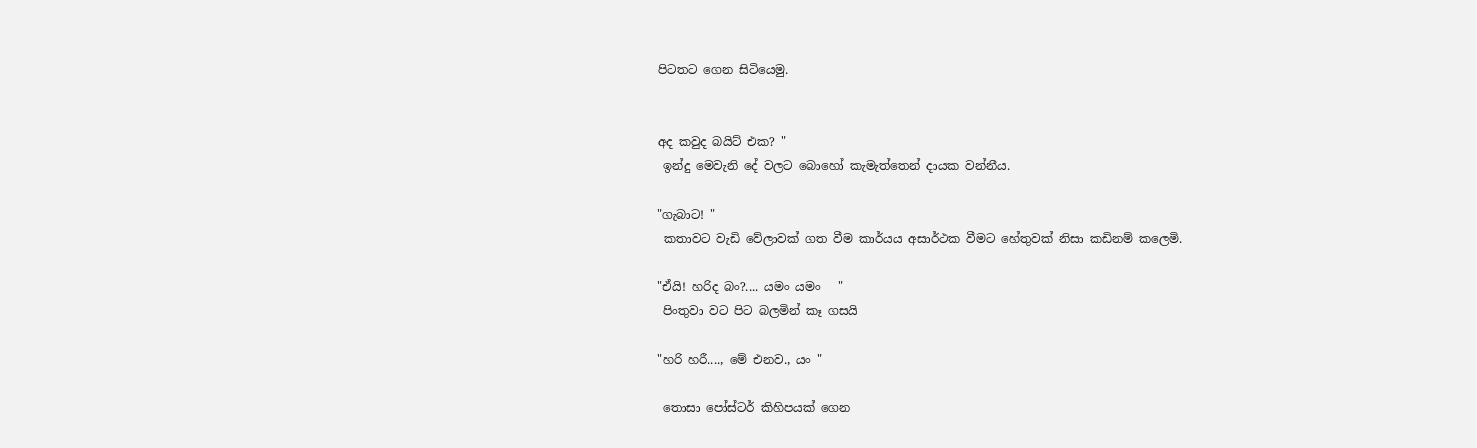පිටතට ගෙන සිටියෙමු.


අද කවුද බයිට් එක? "
 ඉන්දු මෙවැනි දේ වලට බොහෝ කැමැත්තෙන් දායක වන්නීය.

"ගැබාට! "
 කතාවට වැඩි වේලාවක් ගත වීම කාර්යය අසාර්ථක වීමට හේතුවක් නිසා කඩිනම් කලෙමි.

"ඒයි! හරිද බං?.... යමං යමං   "
 පිංතුවා වට පිට බලමින් කෑ ගසයි

"හරි හරී...., මේ එනව., යං "

 තොසා පෝස්ටර් කිහිපයක් ගෙන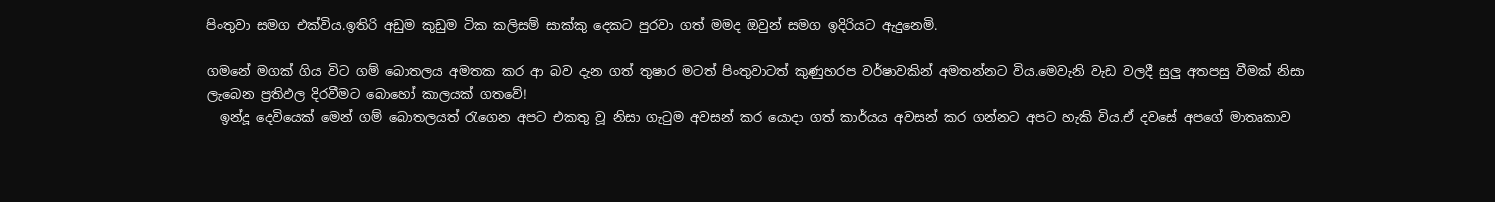පිංතුවා සමග එක්විය.ඉතිරි අඩුම කුඩුම ටික කලිසම් සාක්කු දෙකට පුරවා ගත් මමද ඔවුන් සමග ඉදිරියට ඇදුනෙමි.

ගමනේ මගක් ගිය විට ගම් බොතලය අමතක කර ආ බව දැන ගත් තුෂාර මටත් පිංතුවාටත් කුණුහරප වර්ෂාවකින් අමතන්නට විය.මෙවැනි වැඩ වලදී සුලු අතපසු වීමක් නිසා ලැබෙන ප්‍රතිඵල දිරවීමට බොහෝ කාලයක් ගතවේ!
  ඉන්දූ දෙවියෙක් මෙන් ගම් බොතලයත් රැගෙන අපට එකතු වූ නිසා ගැටුම අවසන් කර යොදා ගත් කාර්යය අවසන් කර ගන්නට අපට හැකි විය.ඒ දවසේ අපගේ මාතෘකාව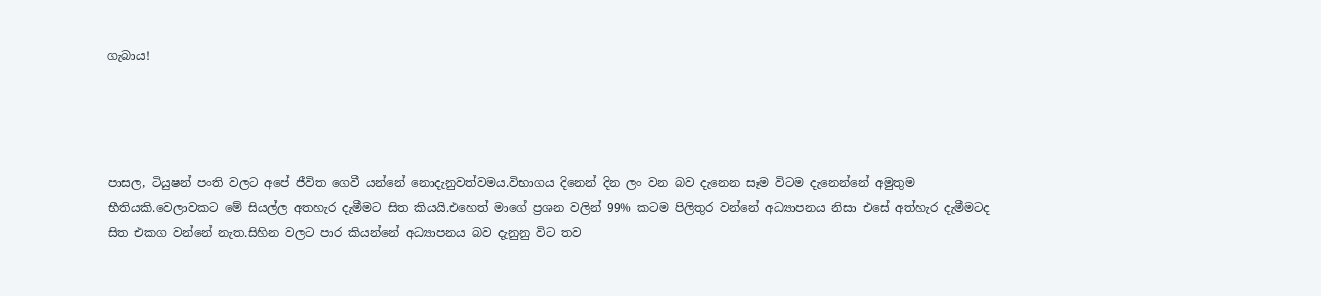ගැබාය!




පාසල, ටියුෂන් පංති වලට අපේ ජීවිත ගෙවී යන්නේ නොදැනුවත්වමය.විභාගය දිනෙන් දින ලං වන බව දැනෙන සෑම විටම දැනෙන්නේ අමුතුම භීතියකි.වෙලාවකට මේ සියල්ල අතහැර දැමීමට සිත කියයි.එහෙත් මාගේ ප්‍රශන වලින් 99% කටම පිලිතුර වන්නේ අධ්‍යාපනය නිසා එසේ අත්හැර දැමීමටද සිත එකග වන්නේ නැත.සිහින වලට පාර කියන්නේ අධ්‍යාපනය බව දැනුනු විට තව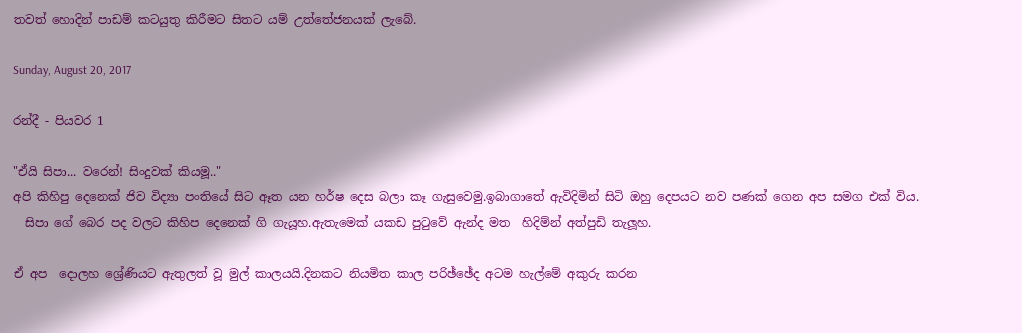තවත් හොදින් පාඩම් කටයුතු කිරීමට සිතට යම් උත්තේජනයක් ලැබේ.

Sunday, August 20, 2017

රන්දී - පියවර 1

"ඒයි සිපා... වරෙන්! සිංදුවක් කියමූ.."
අපි කිහිපු දෙනෙක් ජිව විද්‍යා පංතියේ සිට ඈත යන හර්ෂ දෙස බලා කෑ ගැසුවෙමු.ඉබාගාතේ ඇවිදිමින් සිටි ඔහු දෙපයට නව පණක් ගෙන අප සමග එක් විය.
  සිපා ගේ බෙර පද වලට කිහිප දෙනෙක් ගි ගැයූහ.ඇතැමෙක් යකඩ පුටුවේ ඇන්ද මත  හිදිම්න් අත්පුඩි තැලූහ.

ඒ අප  දොලහ ශ්‍රේණියට ඇතුලත් වූ මුල් කාලයයි.දිනකට නියමිත කාල පරිඡ්ඡේද අටම හැල්මේ අකුරු කරන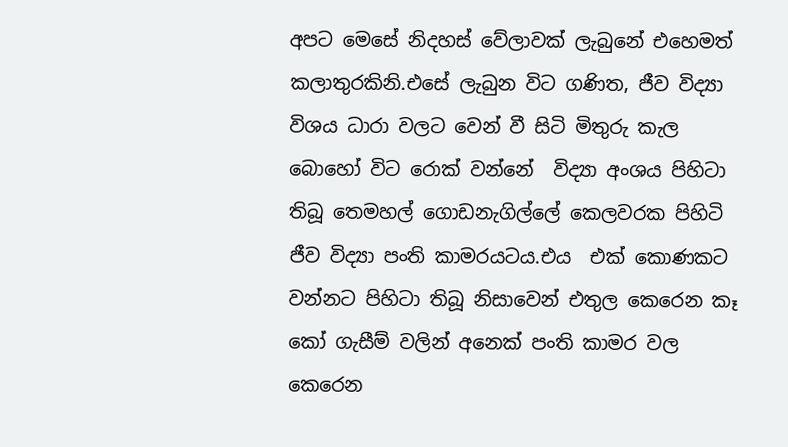අපට මෙසේ නිදහස් වේලාවක් ලැබුනේ එහෙමත් කලාතුරකිනි.එසේ ලැබුන විට ගණිත, ජීව විද්‍යා විශය ධාරා වලට වෙන් වී සිටි මිතුරු කැල බොහෝ විට රොක් වන්නේ  විද්‍යා අංශය පිහිටා තිබූ තෙමහල් ගොඩනැගිල්ලේ කෙලවරක පිහිටි ජීව විද්‍යා පංති කාමරයටය.එය  එක් කොණකට වන්නට පිහිටා තිබූ නිසාවෙන් එතුල කෙරෙන කෑ කෝ ගැසීම් වලින් අනෙක් පංති කාමර වල කෙරෙන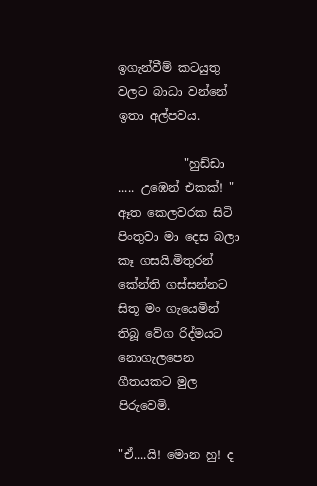ඉගැන්වීම් කටයුතු වලට බාධා වන්නේ ඉතා අල්පවය.

           "හුඩ්ඩා ..... උඹෙන් එකක්! "
ඈත කෙලවරක සිටි පිංතුවා මා දෙස බලා කෑ ගසයි.මිතුරන්  කේන්ති ගස්සන්නට සිතූ මං ගැයෙමින් තිබූ වේග රිද්මයට නොගැලපෙන ගීතයකට මුල පිරුවෙමි.

"ඒ....යි! මොන හු! ද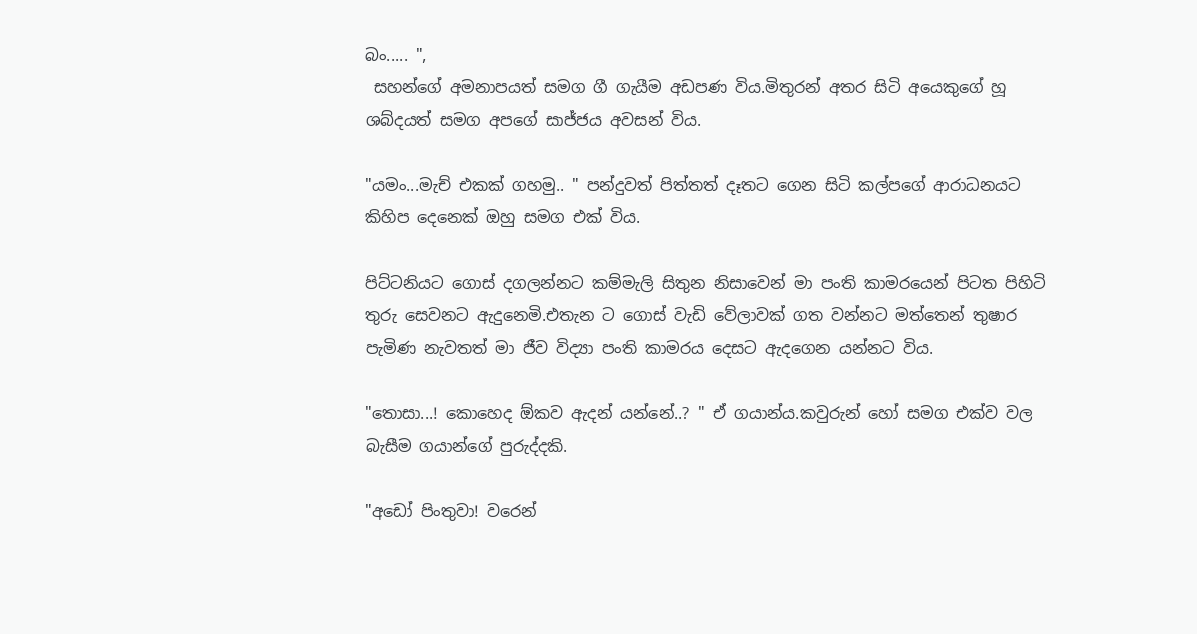බං..... ",
 සහන්ගේ අමනාපයත් සමග ගී ගැයීම අඩපණ විය.මිතුරන් අතර සිටි අයෙකුගේ හූ ශබ්දයත් සමග අපගේ සාජ්ජය අවසන් විය.

"යමං...මැච් එකක් ගහමු.. " පන්දුවත් පිත්තත් දෑතට ගෙන සිටි කල්පගේ ආරාධනයට කිහිප දෙනෙක් ඔහු සමග එක් විය.

පිට්ටනියට ගොස් දගලන්නට කම්මැලි සිතුන නිසාවෙන් මා පංති කාමරයෙන් පිටත පිහිටි තුරු සෙවනට ඇදුනෙමි.එතැන ට ගොස් වැඩි වේලාවක් ගත වන්නට මත්තෙන් තුෂාර පැමිණ නැවතත් මා ජීව විද්‍යා පංති කාමරය දෙසට ඇදගෙන යන්නට විය.

"තොසා...! කොහෙද ඕකව ඇදන් යන්නේ..? " ඒ ගයාන්ය.කවුරුන් හෝ සමග එක්ව වල බැසීම ගයාන්ගේ පුරුද්දකි.

"අඩෝ පිංතුවා! වරෙන්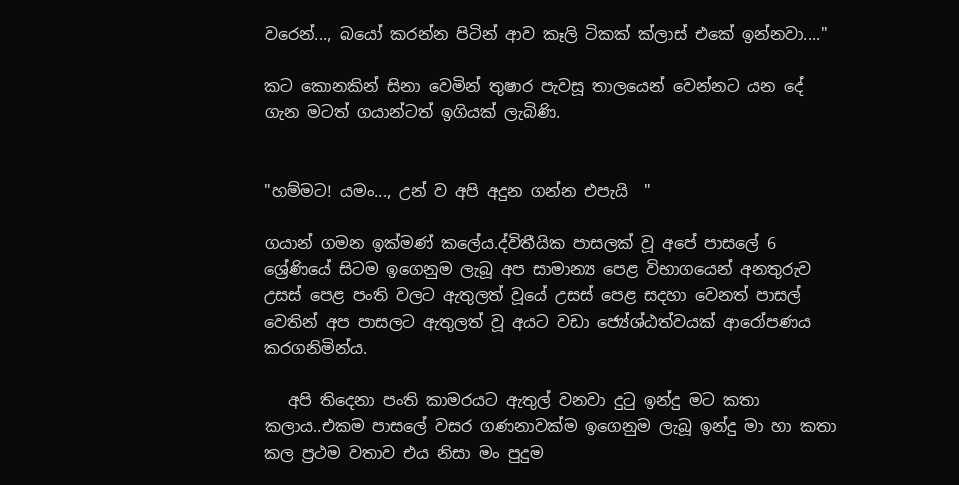වරෙන්..., බයෝ කරන්න පිටින් ආව කෑලි ටිකක් ක්ලාස් එකේ ඉන්නවා...."

කට කොනකින් සිනා වෙමින් තුෂාර පැවසූ තාලයෙන් වෙන්නට යන දේ ගැන මටත් ගයාන්ටත් ඉගියක් ලැබිණි.


"හම්මට! යමං..., උන් ව අපි අදුන ගන්න එපැයි  "

ගයාන් ගමන ඉක්මණ් කලේය.ද්විතීයික පාසලක් වූ අපේ පාසලේ 6 ශ්‍රේණියේ සිටම ඉගෙනුම ලැබූ අප සාමාන්‍ය පෙළ විභාගයෙන් අනතුරුව උසස් පෙළ පංති වලට ඇතුලත් වූයේ උසස් පෙළ සදහා වෙනත් පාසල් වෙතින් අප පාසලට ඇතුලත් වූ අයට වඩා ජ්‍යේශ්ඨත්වයක් ආරෝපණය කරගනිමින්ය.

   අපි තිදෙනා පංති කාමරයට ඇතුල් වනවා දුටු ඉන්දු මට කතා කලාය..එකම පාසලේ වසර ගණනාවක්ම ඉගෙනුම ලැබූ ඉන්දු මා හා කතා කල ප්‍රථම වතාව එය නිසා මං පුදුම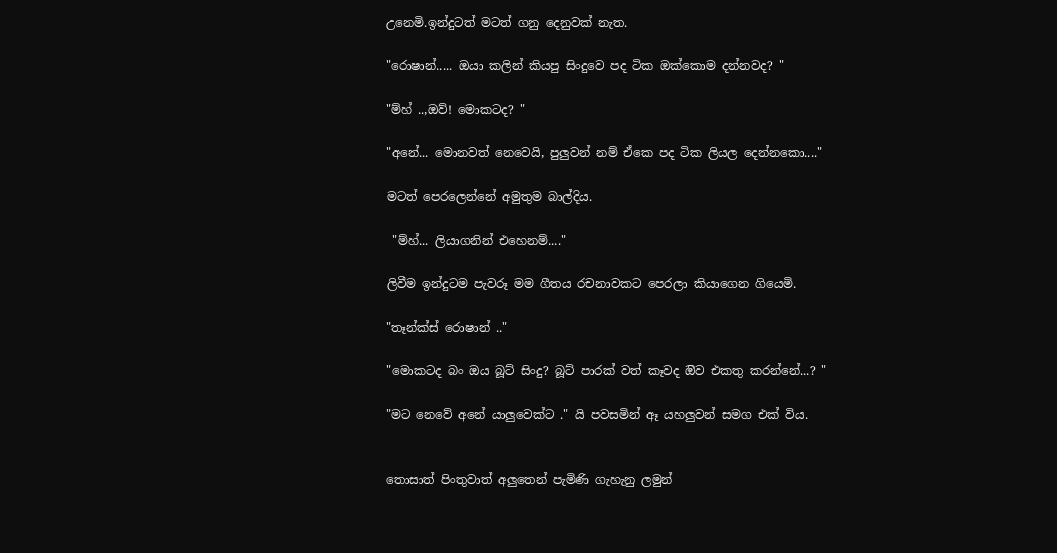උනෙමි.ඉන්දුටත් මටත් ගනු දෙනුවක් නැත.

"රොෂාන්..... ඔයා කලින් කියපු සිංදුවෙ පද ටික ඔක්කොම දන්නවද? "

"ම්හ් ..,ඔව්! මොකටද? "

"අනේ... මොනවත් නෙවෙයි, පුලුවන් නම් ඒකෙ පද ටික ලියල දෙන්නකො...."

මටත් පෙරලෙන්නේ අමුතුම බාල්දිය.

 "ම්හ්... ලියාගනින් එහෙනම්...."

ලිවීම ඉන්දුටම පැවරූ මම ගීතය රචනාවකට පෙරලා කියාගෙන ගියෙමි.

"තෑන්ක්ස් රොෂාන් .."

"මොකටද බං ඔය බූට් සිංදු? බූට් පාරක් වත් කෑවද ඔිව එකතු කරන්නේ...? "

"මට නෙවේ අනේ යාලුවෙක්ට ." යි පවසමින් ඈ යහලුවන් සමග එක් විය.


තොසාත් පිංතුවාත් අලුතෙන් පැමිණි ගැහැනු ලමුන්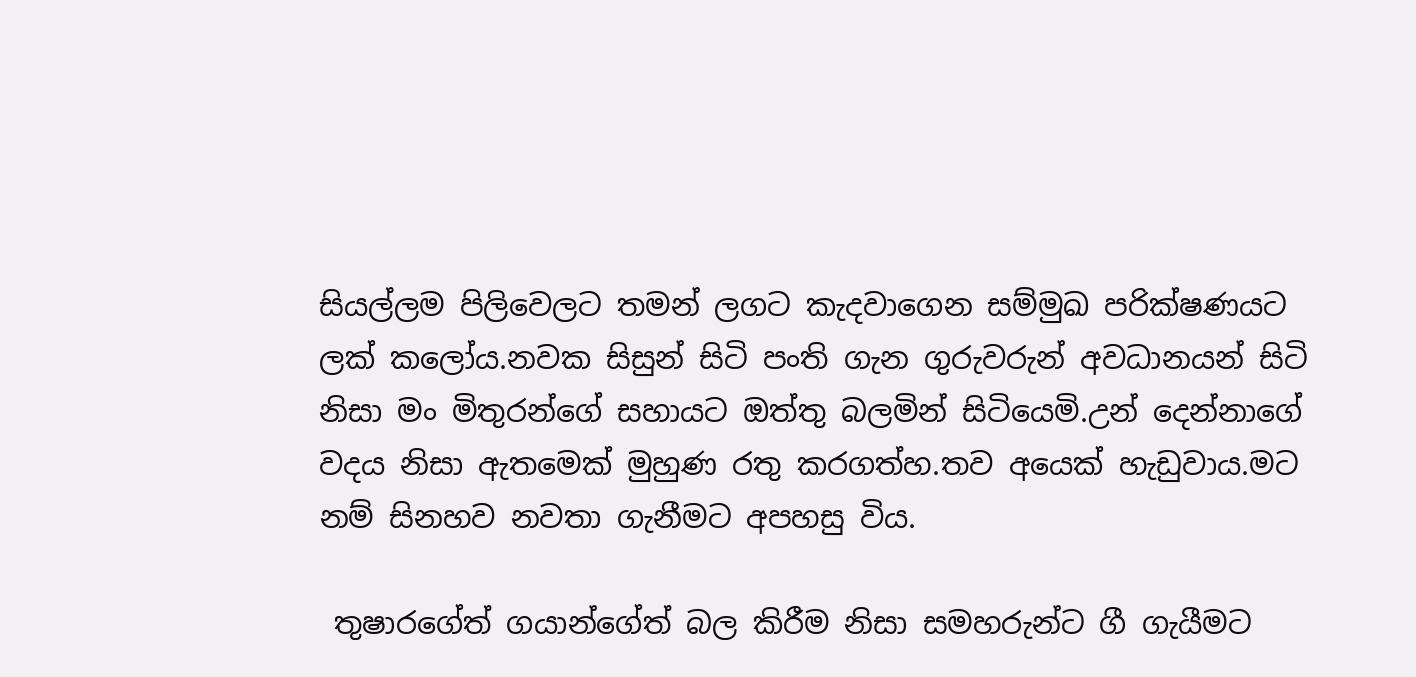සියල්ලම පිලිවෙලට තමන් ලගට කැදවාගෙන සම්මුඛ පරික්ෂණයට ලක් කලෝය.නවක සිසුන් සිටි පංති ගැන ගුරුවරුන් අවධානයන් සිටි නිසා මං මිතුරන්ගේ සහායට ඔත්තු බලමින් සිටියෙමි.උන් දෙන්නාගේ වදය නිසා ඇතමෙක් මුහුණ රතු කරගත්හ.තව අයෙක් හැඩුවාය.මට නම් සිනහව නවතා ගැනීමට අපහසු විය.

 තුෂාරගේත් ගයාන්ගේත් බල කිරීම නිසා සමහරුන්ට ගී ගැයීමට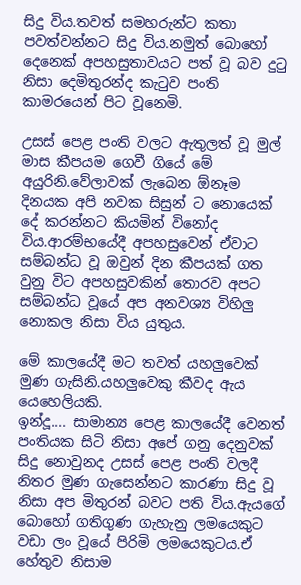සිදු විය.තවත් සමහරුන්ට කතා පවත්වන්නට සිදු විය.නමුත් බොහෝ දෙනෙක් අපහසුතාවයට පත් වූ බව දුටු නිසා දෙමිතුරන්ද කැටුව පංති කාමරයෙන් පිට වූනෙමි.

උසස් පෙළ පංති වලට ඇතුලත් වූ මුල් මාස කීපයම ගෙවී ගියේ මේ අයුරිනි.වේලාවක් ලැබෙන ඕනෑම දිනයක අපි නවක සිසුන් ට නොයෙක් දේ කරන්නට කියමින් විනෝද විය.ආරම්භයේදී අපහසුවෙන් ඒවාට සම්බන්ධ වූ ඔවුන් දින කීපයක් ගත වුනු විට අපහසුවකින් තොරව අපට සම්බන්ධ වූයේ අප අනවශ්‍ය විහිලු නොකල නිසා විය යුතුය.

මේ කාලයේදී මට තවත් යහලුවෙක් මුණ ගැසිනි.යහලුවෙකු කීවද ඇය යෙහෙලියකි.
ඉන්දූ.... සාමාන්‍ය පෙළ කාලයේදී වෙනත් පංතියක සිටි නිසා අපේ ගනු දෙනුවක් සිදු නොවුනද උසස් පෙළ පංති වලදී නිතර මුණ ගැසෙන්නට කාරණා සිදු වූ නිසා අප මිතුරන් බවට පති විය.ඇයගේ බොහෝ ගතිගුණ ගැහැනු ලමයෙකුට වඩා ලං වූයේ පිරිමි ලමයෙකුටය.ඒ හේතුව නිසාම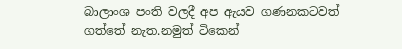බාලාංශ පංති වලදී අප ඇයව ගණනකටවත් ගත්තේ නැත.නමුත් ටිකෙන්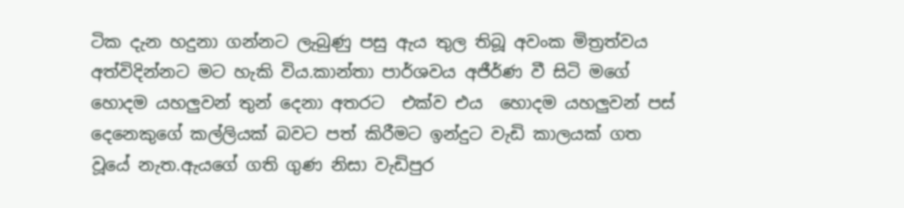ටික දැන හදුනා ගන්නට ලැබුණු පසු ඇය තුල තිබූ අවංක මිත්‍රත්වය අත්විදින්නට මට හැකි විය.කාන්තා පාර්ශවය අජීර්ණ වී සිටි මගේ හොදම යහලුවන් තුන් දෙනා අතරට  එක්ව එය  හොදම යහලුවන් පස් දෙනෙකුගේ කල්ලියක් බවට පත් කිරීමට ඉන්දුට වැඩි කාලයක් ගත වූයේ නැත.ඇයගේ ගති ගුණ නිසා වැඩිපුර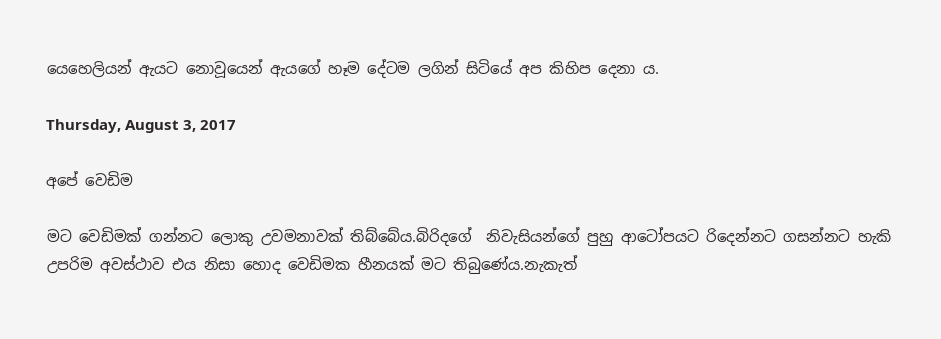යෙහෙලියන් ඇයට නොවූයෙන් ඇයගේ හෑම දේටම ලගින් සිටියේ අප කිහිප දෙනා ය.

Thursday, August 3, 2017

අපේ වෙඩිම

මට වෙඩිමක් ගන්නට ලොකු උවමනාවක් තිබ්බේය.බිරිදගේ  නිවැසියන්ගේ පුහු ආටෝපයට රිදෙන්නට ගසන්නට හැකි උපරිම අවස්ථාව එය නිසා හොද වෙඩිමක හීනයක් මට තිබුණේය.නැකැත්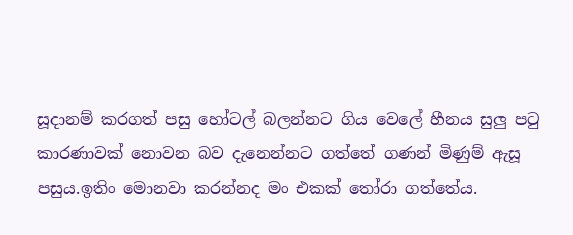සූදානම් කරගත් පසු හෝටල් බලන්නට ගිය වෙලේ හීනය සුලු පටු කාරණාවක් නොවන බව දැනෙන්නට ගත්තේ ගණන් මිණුම් ඇසූ පසුය.ඉතිං මොනවා කරන්නද මං එකක් තෝරා ගත්තේය.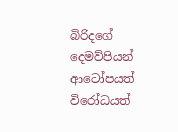බිරිදගේ දෙමව්පියන් ආටෝපයත් විරෝධයත්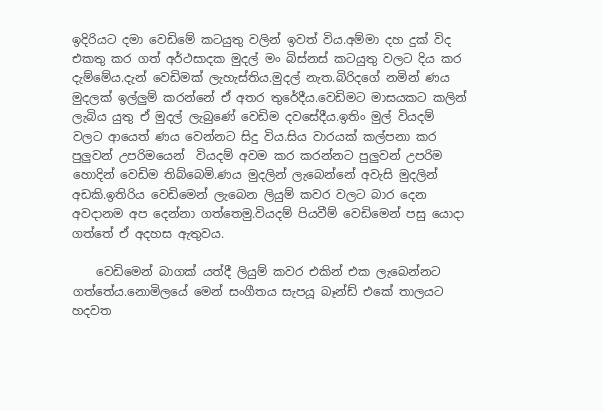ඉදිරියට දමා වෙඩිමේ කටයුතු වලින් ඉවත් විය.අම්මා දහ දුක් විද එකතු කර ගත් අර්ථසාදක මුදල් මං බිස්නස් කටයුතු වලට දිය කර දැම්මේය.දැන් වෙඩිමක් ලැහැස්තිය.මුදල් නැත.බිරිදගේ නමින් ණය මුදලක් ඉල්ලුම් කරන්නේ ඒ අතර තුරේදීය.වෙඩිමට මාසයකට කලින් ලැබිය යුතු ඒ මුදල් ලැබුණේ වෙඩිම දවසේදීය.ඉතිං මුල් වියදම් වලට ආයෙත් ණය වෙන්නට සිදු විය.සිය වාරයක් කල්පනා කර පුලුවන් උපරිමයෙන්  වියදම් අවම කර කරන්නට පුලුවන් උපරිම හොදින් වෙඩිම තිබ්බෙමි.ණය මුදලින් ලැබෙන්නේ අවැසි මුදලින් අඩකි.ඉතිරිය වෙඩිමෙන් ලැබෙන ලියුම් කවර වලට බාර දෙන අවදානම අප දෙන්නා ගත්තෙමු.වියදම් පියවීම් වෙඩිමෙන් පසු යොදා ගත්තේ ඒ අදහස ඇතුවය.

    වෙඩිමෙන් බාගක් යත්දී ලියුම් කවර එකින් එක ලැබෙන්නට ගත්තේය.නොමිලයේ මෙන් සංගීතය සැපයූ බෑන්ඩ් එකේ තාලයට හදවත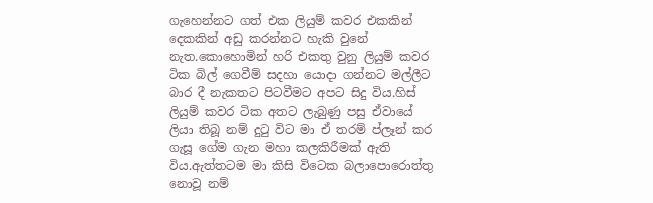ගැහෙන්නට ගත් එක ලියුම් කවර එකකින් දෙකකින් අඩු කරන්නට හැකි වුනේ නැත.කොහොමින් හරි එකතු වුනු ලියුම් කවර ටික බිල් ගෙවීම් සදහා යොදා ගන්නට මල්ලීට බාර දී නැකතට පිටවීමට අපට සිදු විය.හිස් ලියුම් කවර ටික අතට ලැබුණු පසු ඒවායේ ලියා තිබූ නම් දුටු විට මා ඒ තරම් ප්ලෑන් කර ගැසූ ගේම ගැන මහා කලකිරීමක් ඇති විය.ඇත්තටම මා කිසි විටෙක බලාපොරොත්තු නොවූ නම්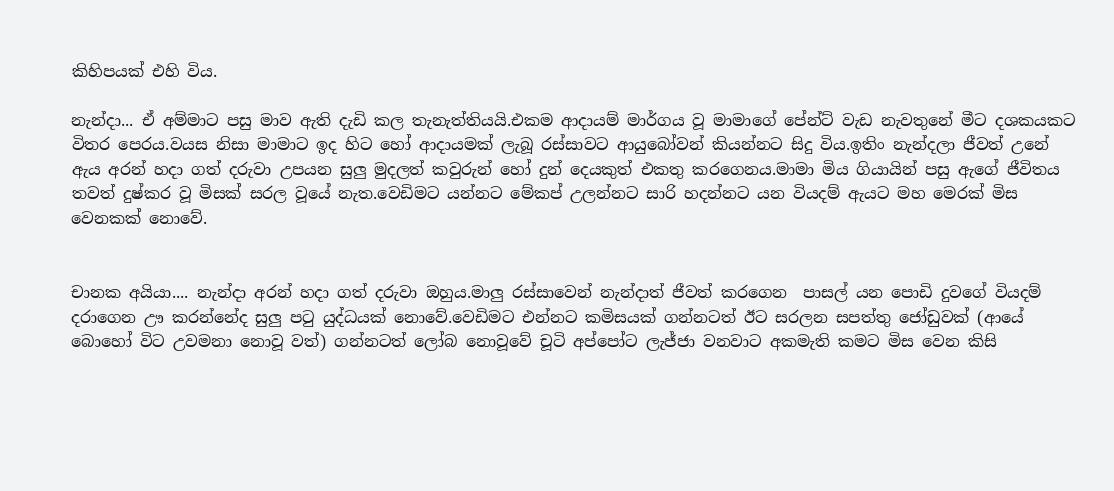කිහිපයක් එහි විය.

නැන්දා... ඒ අම්මාට පසු මාව ඇති දැඩි කල තැනැත්තියයි.එකම ආදායම් මාර්ගය වූ මාමාගේ පේන්ට් වැඩ නැවතුනේ මීට දශකයකට විතර පෙරය.වයස නිසා මාමාට ඉද හිට හෝ ආදායමක් ලැබූ රස්සාවට ආයුබෝවන් කියන්නට සිදු විය.ඉතිං නැන්දලා ජීවත් උනේ  ඇය අරන් හදා ගත් දරුවා උපයන සුලු මුදලත් කවුරුන් හෝ දුන් දෙයකුත් එකතු කරගෙනය.මාමා මිය ගියායින් පසු ඇගේ ජීවිතය තවත් දුෂ්කර වූ මිසක් සරල වූයේ නැත.වෙඩිමට යන්නට මේකප් උලන්නට සාරි හදන්නට යන වියදම් ඇයට මහ මෙරක් මිස වෙනකක් නොවේ.


චානක අයියා.... නැන්දා අරන් හදා ගත් දරුවා ඔහුය.මාලු රස්සාවෙන් නැන්දාත් ජීවත් කරගෙන  පාසල් යන පොඩි දුවගේ වියදම් දරාගෙන ඌ කරන්නේද සුලු පටු යුද්ධයක් නොවේ.වෙඩිමට එන්නට කමිසයක් ගන්නටත් ඊට සරලන සපත්තු ජෝඩුවක් (ආයේ බොහෝ විට උවමනා නොවූ වත්) ගන්නටත් ලෝබ නොවූවේ චූටි අප්පෝට ලැජ්ජා වනවාට අකමැති කමට මිස වෙන කිසි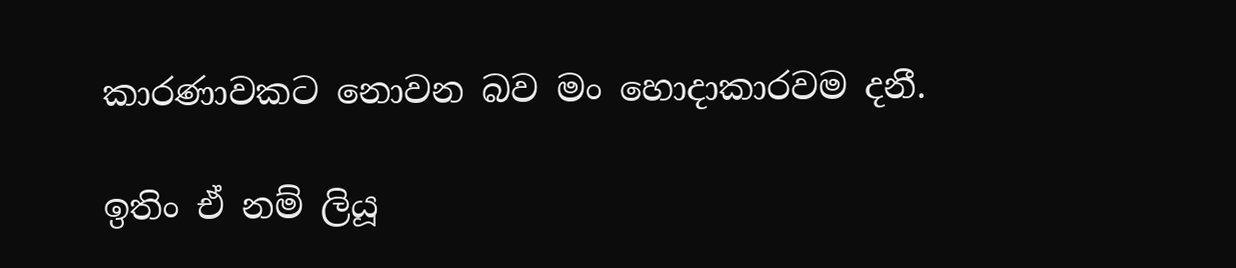කාරණාවකට නොවන බව මං හොදාකාරවම දනී.

ඉතිං ඒ නම් ලියූ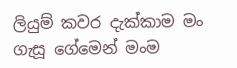ලියුම් කවර දැක්කාම මං ගැසූ ගේමෙන් මංම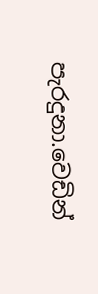පැරදුනා.වෙඩින්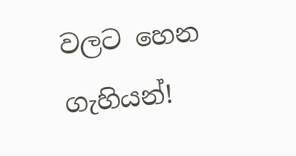වලට හෙන ගැහියන්!